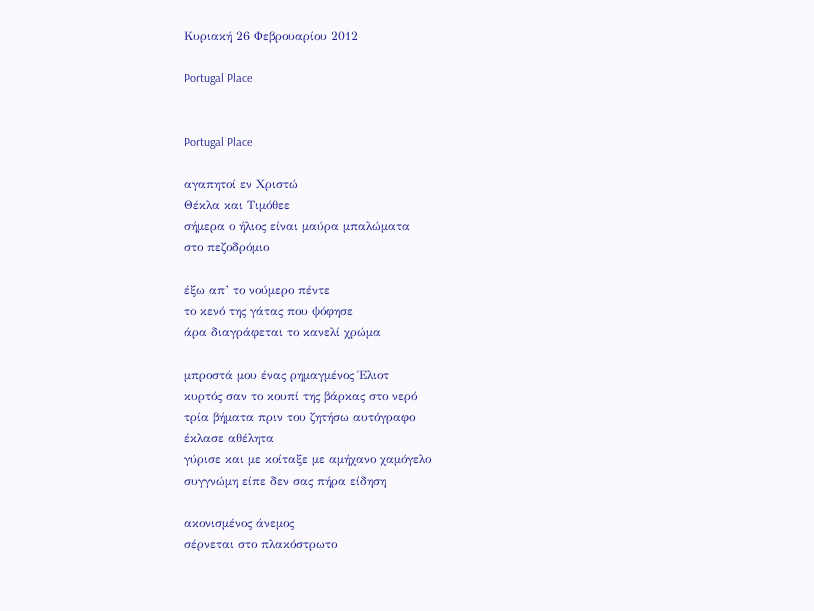Κυριακή 26 Φεβρουαρίου 2012

Portugal Place


Portugal Place

αγαπητοί εν Χριστώ
Θέκλα και Τιμόθεε
σήμερα ο ήλιος είναι μαύρα μπαλώματα
στο πεζοδρόμιο

έξω απ’ το νούμερο πέντε
το κενό της γάτας που ψόφησε
άρα διαγράφεται το κανελί χρώμα

μπροστά μου ένας ρημαγμένος Έλιοτ
κυρτός σαν το κουπί της βάρκας στο νερό
τρία βήματα πριν του ζητήσω αυτόγραφο
έκλασε αθέλητα
γύρισε και με κοίταξε με αμήχανο χαμόγελο
συγγνώμη είπε δεν σας πήρα είδηση

ακονισμένος άνεμος
σέρνεται στο πλακόστρωτο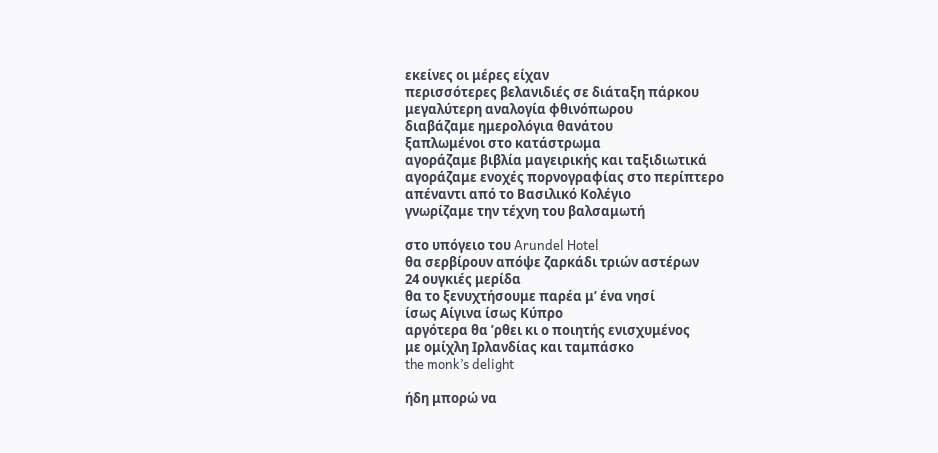εκείνες οι μέρες είχαν
περισσότερες βελανιδιές σε διάταξη πάρκου
μεγαλύτερη αναλογία φθινόπωρου
διαβάζαμε ημερολόγια θανάτου
ξαπλωμένοι στο κατάστρωμα
αγοράζαμε βιβλία μαγειρικής και ταξιδιωτικά
αγοράζαμε ενοχές πορνογραφίας στο περίπτερο
απέναντι από το Βασιλικό Κολέγιο
γνωρίζαμε την τέχνη του βαλσαμωτή

στο υπόγειο του Arundel Hotel
θα σερβίρουν απόψε ζαρκάδι τριών αστέρων
24 ουγκιές μερίδα
θα το ξενυχτήσουμε παρέα μ’ ένα νησί
ίσως Αίγινα ίσως Κύπρο
αργότερα θα ’ρθει κι ο ποιητής ενισχυμένος
με ομίχλη Ιρλανδίας και ταμπάσκο
the monk’s delight

ήδη μπορώ να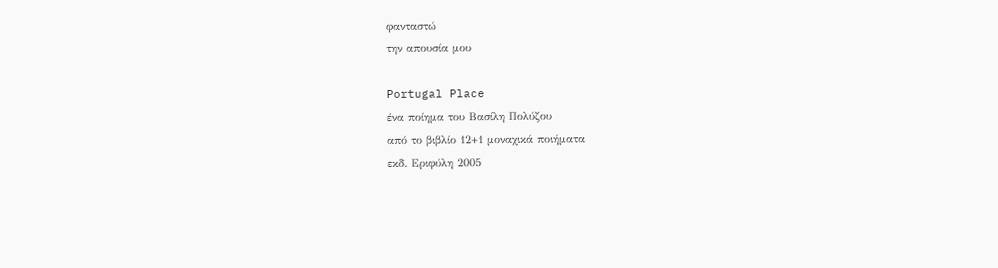φανταστώ
την απουσία μου

Portugal Place
ένα ποίημα του Βασίλη Πολύζου
από το βιβλίο 12+1 μοναχικά ποιήματα
εκδ. Εριφύλη 2005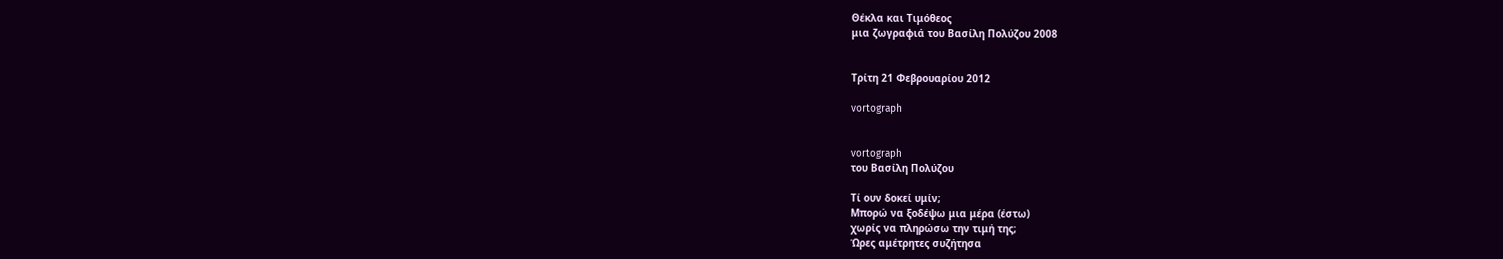Θέκλα και Τιμόθεος
μια ζωγραφιά του Βασίλη Πολύζου 2008


Τρίτη 21 Φεβρουαρίου 2012

vortograph


vortograph
του Βασίλη Πολύζου

Τί ουν δοκεί υμίν;
Μπορώ να ξοδέψω μια μέρα (έστω)
χωρίς να πληρώσω την τιμή της;
Ώρες αμέτρητες συζήτησα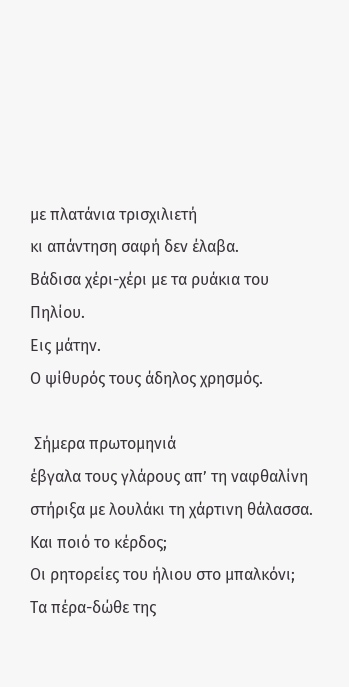με πλατάνια τρισχιλιετή
κι απάντηση σαφή δεν έλαβα.
Βάδισα χέρι-χέρι με τα ρυάκια του Πηλίου.
Εις μάτην.
Ο ψίθυρός τους άδηλος χρησμός.

 Σήμερα πρωτομηνιά
έβγαλα τους γλάρους απ’ τη ναφθαλίνη
στήριξα με λουλάκι τη χάρτινη θάλασσα.
Και ποιό το κέρδος;
Οι ρητορείες του ήλιου στο μπαλκόνι;
Τα πέρα-δώθε της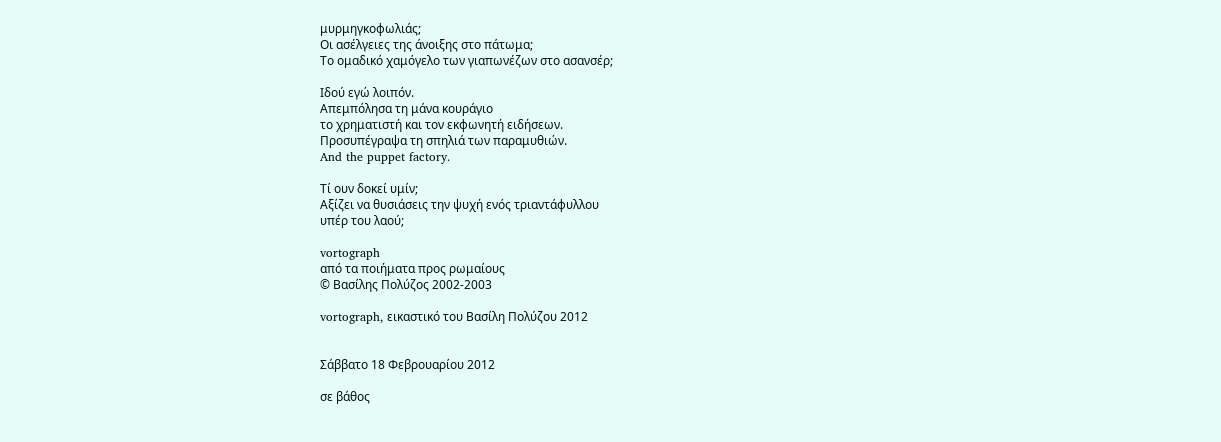μυρμηγκοφωλιάς;
Οι ασέλγειες της άνοιξης στο πάτωμα;
Το ομαδικό χαμόγελο των γιαπωνέζων στο ασανσέρ;

Ιδού εγώ λοιπόν.
Απεμπόλησα τη μάνα κουράγιο
το χρηματιστή και τον εκφωνητή ειδήσεων.
Προσυπέγραψα τη σπηλιά των παραμυθιών.
And the puppet factory.

Τί ουν δοκεί υμίν;
Αξίζει να θυσιάσεις την ψυχή ενός τριαντάφυλλου
υπέρ του λαού;

vortograph
από τα ποιήματα προς ρωμαίους
© Βασίλης Πολύζος 2002-2003

vortograph, εικαστικό του Βασίλη Πολύζου 2012


Σάββατο 18 Φεβρουαρίου 2012

σε βάθος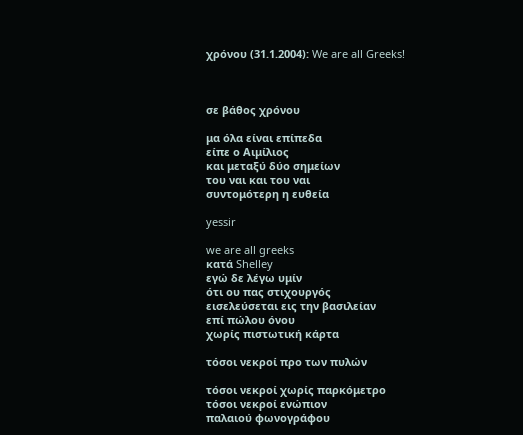χρόνου (31.1.2004): We are all Greeks!



σε βάθος χρόνου

μα όλα είναι επίπεδα
είπε ο Αιμίλιος
και μεταξύ δύο σημείων
του ναι και του ναι
συντομότερη η ευθεία

yessir

we are all greeks
κατά Shelley
εγώ δε λέγω υμίν
ότι ου πας στιχουργός
εισελεύσεται εις την βασιλείαν
επί πώλου όνου
χωρίς πιστωτική κάρτα

τόσοι νεκροί προ των πυλών

τόσοι νεκροί χωρίς παρκόμετρο
τόσοι νεκροί ενώπιον
παλαιού φωνογράφου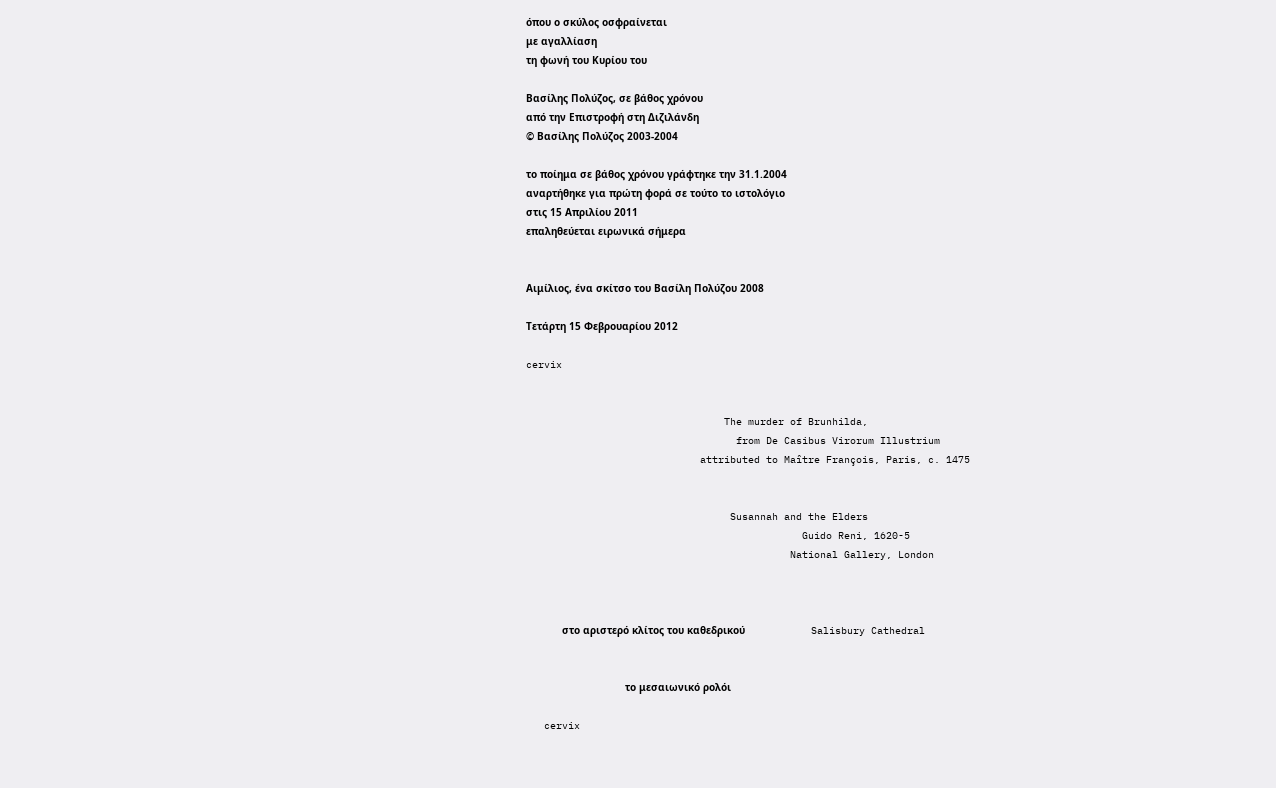όπου ο σκύλος οσφραίνεται
με αγαλλίαση
τη φωνή του Κυρίου του

Βασίλης Πολύζος, σε βάθος χρόνου
από την Επιστροφή στη Διζιλάνδη
© Βασίλης Πολύζος 2003-2004

το ποίημα σε βάθος χρόνου γράφτηκε την 31.1.2004
αναρτήθηκε για πρώτη φορά σε τούτο το ιστολόγιο
στις 15 Απριλίου 2011
επαληθεύεται ειρωνικά σήμερα


Αιμίλιος, ένα σκίτσο του Βασίλη Πολύζου 2008

Τετάρτη 15 Φεβρουαρίου 2012

cervix


                                 The murder of Brunhilda,
                                   from De Casibus Virorum Illustrium
                             attributed to Maître François, Paris, c. 1475


                                  Susannah and the Elders
                                              Guido Reni, 1620-5
                                            National Gallery, London



            στο αριστερό κλίτος του καθεδρικού                      Salisbury Cathedral


                                 το μεσαιωνικό ρολόι

   cervix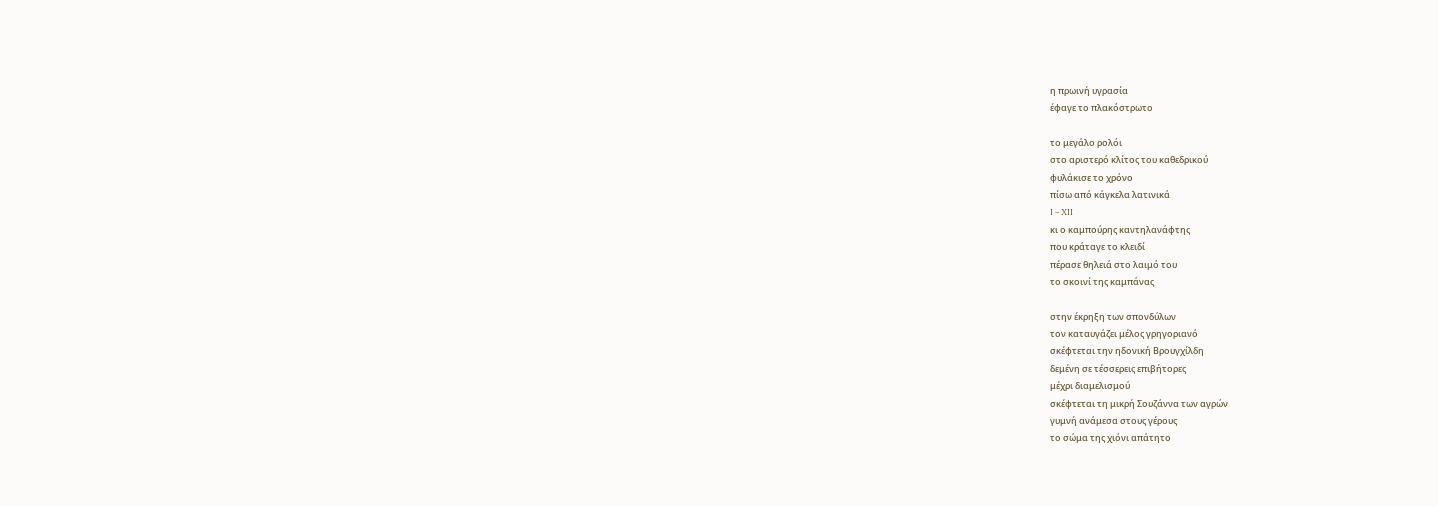η πρωινή υγρασία
έφαγε το πλακόστρωτο

το μεγάλο ρολόι
στο αριστερό κλίτος του καθεδρικού
φυλάκισε το χρόνο
πίσω από κάγκελα λατινικά
I – XII
κι ο καμπούρης καντηλανάφτης
που κράταγε το κλειδί
πέρασε θηλειά στο λαιμό του
το σκοινί της καμπάνας

στην έκρηξη των σπονδύλων
τον καταυγάζει μέλος γρηγοριανό
σκέφτεται την ηδονική Βρουγχίλδη
δεμένη σε τέσσερεις επιβήτορες
μέχρι διαμελισμού
σκέφτεται τη μικρή Σουζάννα των αγρών
γυμνή ανάμεσα στους γέρους
το σώμα της χιόνι απάτητο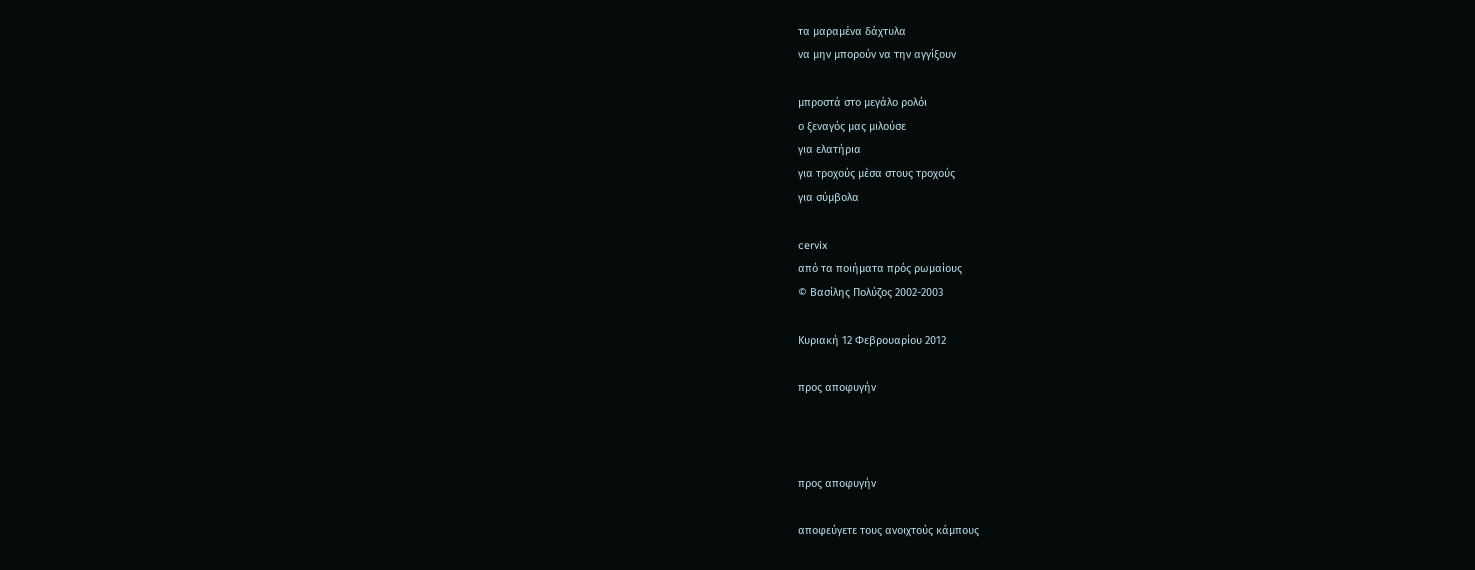τα μαραμένα δάχτυλα
να μην μπορούν να την αγγίξουν

μπροστά στο μεγάλο ρολόι
ο ξεναγός μας μιλούσε
για ελατήρια
για τροχούς μέσα στους τροχούς
για σύμβολα

cervix
από τα ποιήματα πρός ρωμαίους
© Βασίλης Πολύζος 2002-2003

Κυριακή 12 Φεβρουαρίου 2012

προς αποφυγήν



προς αποφυγήν

αποφεύγετε τους ανοιχτούς κάμπους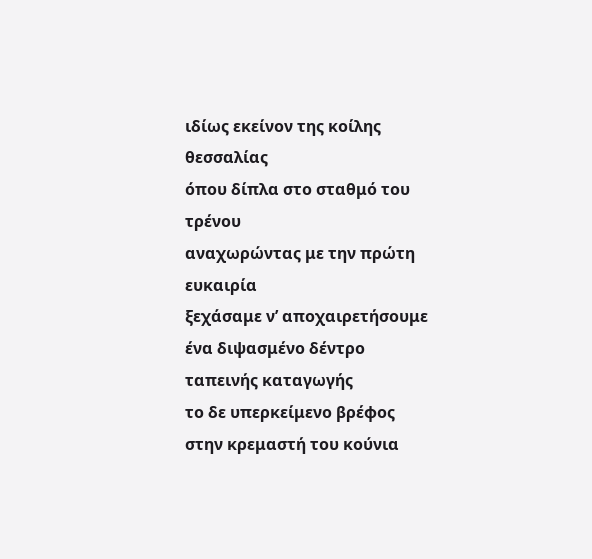ιδίως εκείνον της κοίλης θεσσαλίας
όπου δίπλα στο σταθμό του τρένου
αναχωρώντας με την πρώτη ευκαιρία
ξεχάσαμε ν’ αποχαιρετήσουμε
ένα διψασμένο δέντρο ταπεινής καταγωγής
το δε υπερκείμενο βρέφος
στην κρεμαστή του κούνια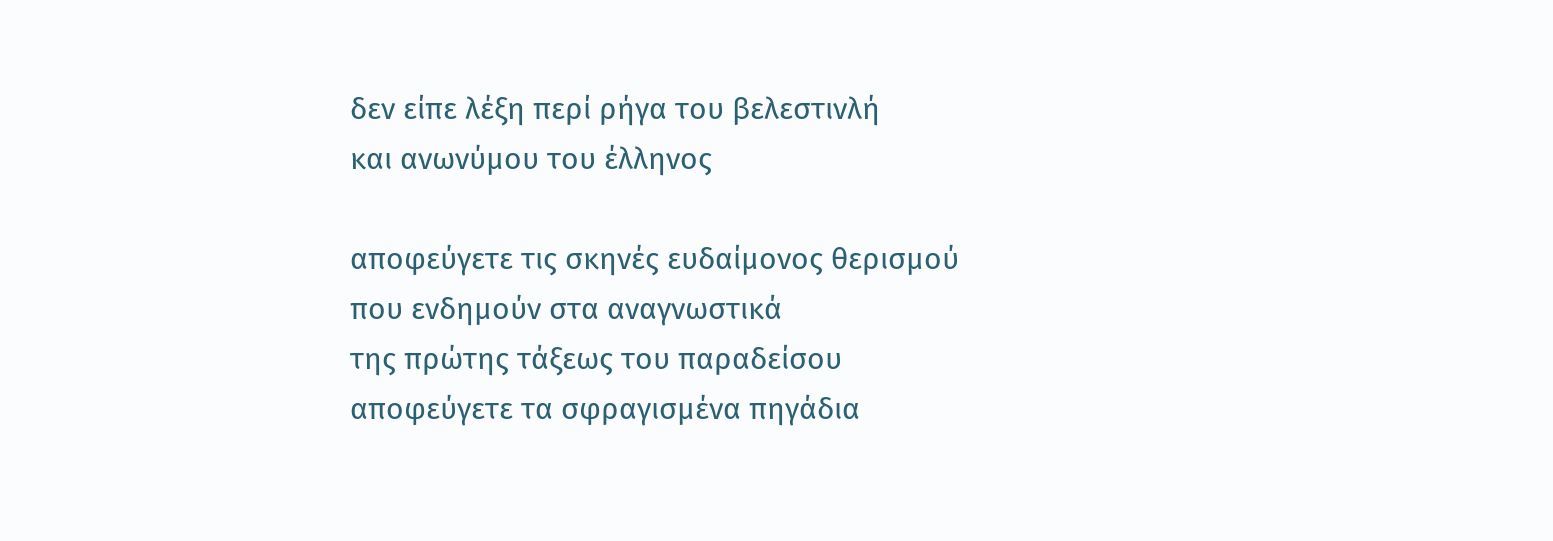δεν είπε λέξη περί ρήγα του βελεστινλή
και ανωνύμου του έλληνος

αποφεύγετε τις σκηνές ευδαίμονος θερισμού
που ενδημούν στα αναγνωστικά
της πρώτης τάξεως του παραδείσου
αποφεύγετε τα σφραγισμένα πηγάδια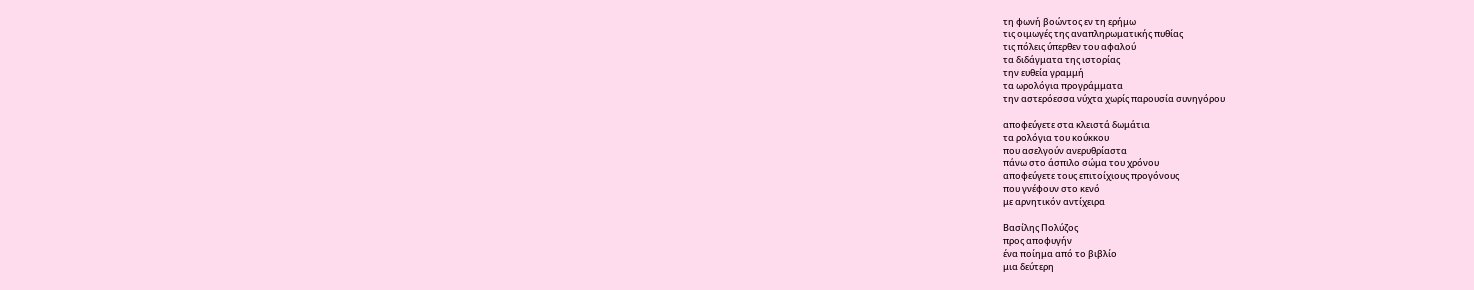τη φωνή βοώντος εν τη ερήμω
τις οιμωγές της αναπληρωματικής πυθίας
τις πόλεις ύπερθεν του αφαλού
τα διδάγματα της ιστορίας
την ευθεία γραμμή
τα ωρολόγια προγράμματα
την αστερόεσσα νύχτα χωρίς παρουσία συνηγόρου

αποφεύγετε στα κλειστά δωμάτια
τα ρολόγια του κούκκου
που ασελγούν ανερυθρίαστα
πάνω στο άσπιλο σώμα του χρόνου
αποφεύγετε τους επιτοίχιους προγόνους
που γνέφουν στο κενό
με αρνητικόν αντίχειρα

Βασίλης Πολύζος
προς αποφυγήν
ένα ποίημα από το βιβλίο
μια δεύτερη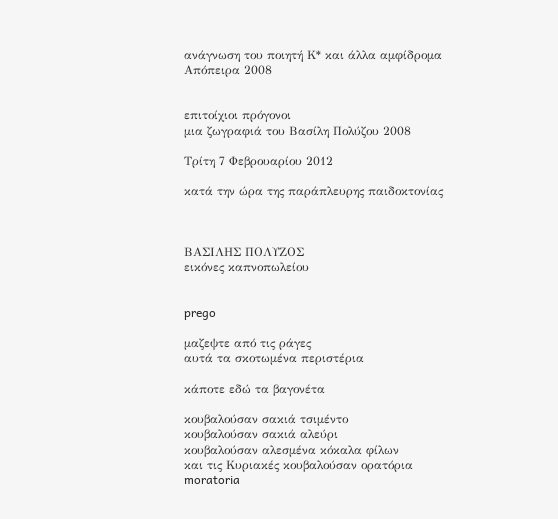ανάγνωση του ποιητή Κ* και άλλα αμφίδρομα
Απόπειρα 2008


επιτοίχιοι πρόγονοι
μια ζωγραφιά του Βασίλη Πολύζου 2008

Τρίτη 7 Φεβρουαρίου 2012

κατά την ώρα της παράπλευρης παιδοκτονίας



ΒΑΣΙΛΗΣ ΠΟΛΥΖΟΣ
εικόνες καπνοπωλείου


prego

μαζεψτε από τις ράγες
αυτά τα σκοτωμένα περιστέρια

κάποτε εδώ τα βαγονέτα

κουβαλούσαν σακιά τσιμέντο
κουβαλούσαν σακιά αλεύρι
κουβαλούσαν αλεσμένα κόκαλα φίλων
και τις Κυριακές κουβαλούσαν ορατόρια
moratoria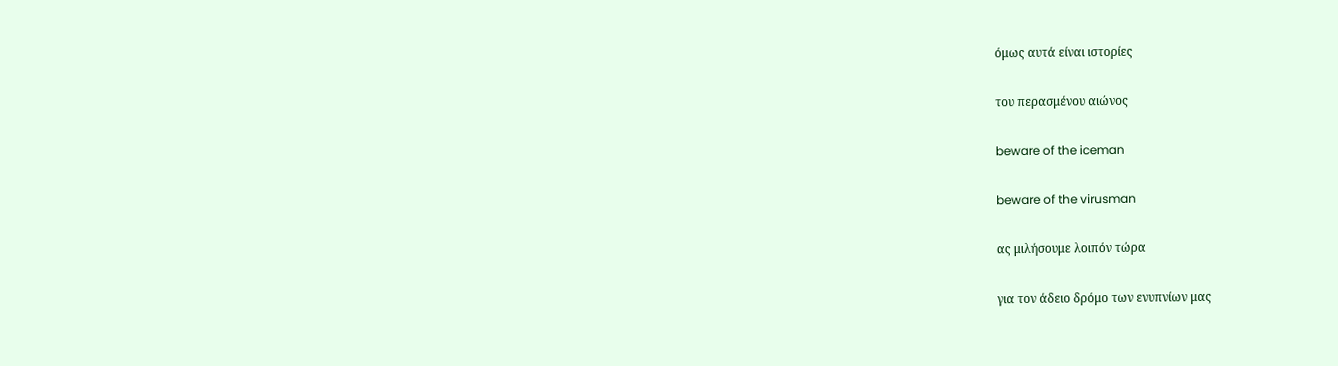όμως αυτά είναι ιστορίες

του περασμένου αιώνος

beware of the iceman

beware of the virusman

ας μιλήσουμε λοιπόν τώρα

για τον άδειο δρόμο των ενυπνίων μας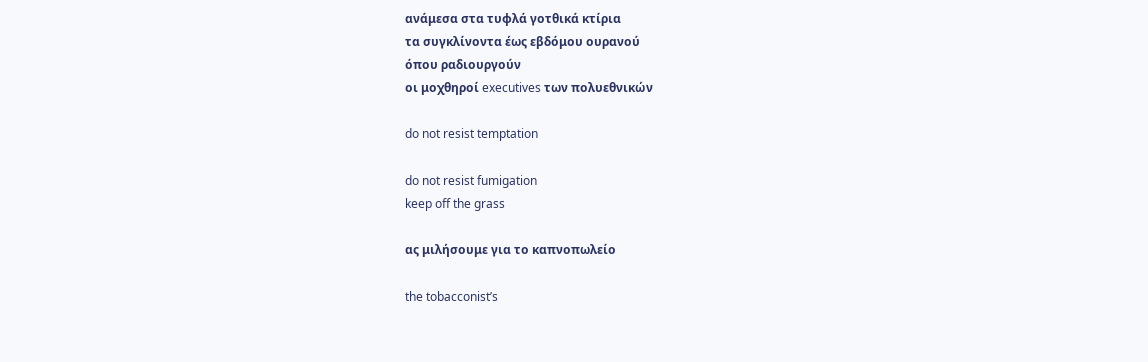ανάμεσα στα τυφλά γοτθικά κτίρια
τα συγκλίνοντα έως εβδόμου ουρανού
όπου ραδιουργούν
οι μοχθηροί executives των πολυεθνικών

do not resist temptation

do not resist fumigation
keep off the grass

ας μιλήσουμε για το καπνοπωλείο

the tobacconist’s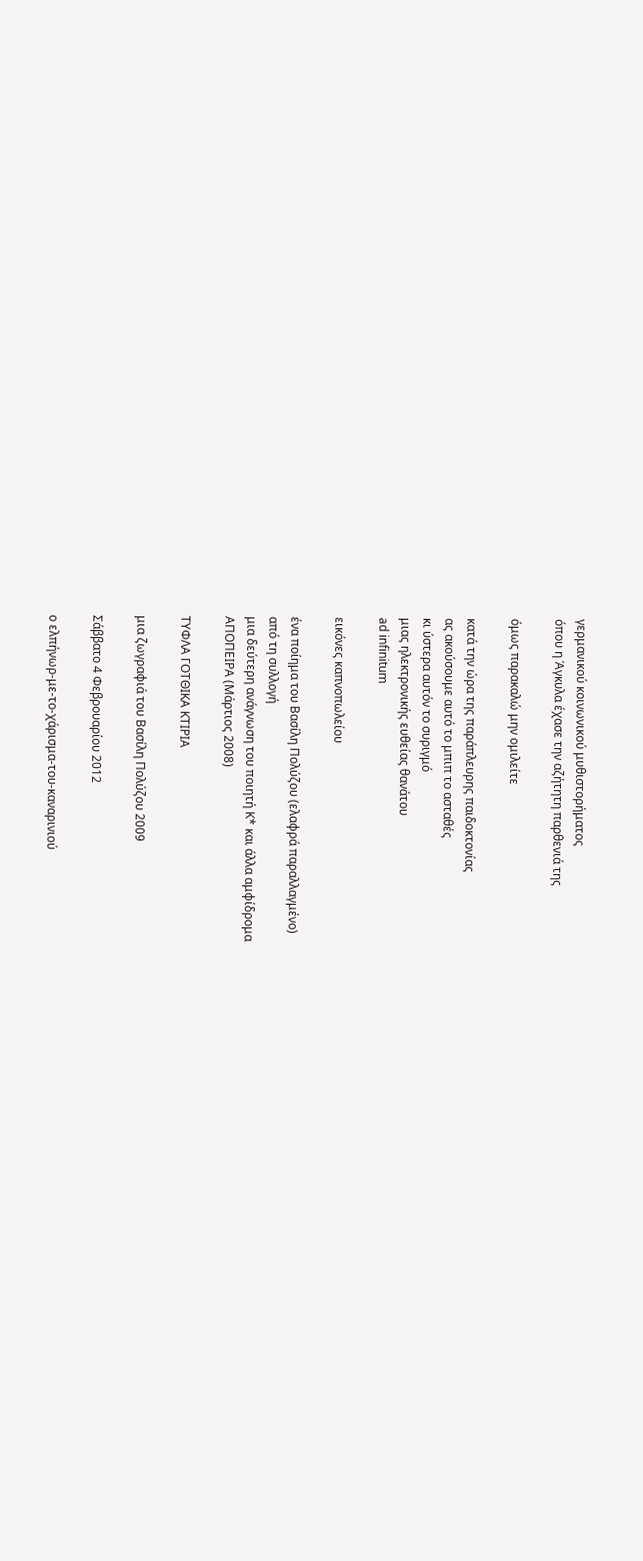γερμανικού κοινωνικού μυθιστορήματος
όπου η Άγκυλα έχασε την αζήτητη παρθενιά της

όμως παρακαλώ μην ομιλείτε

κατά την ώρα της παράπλευρης παιδοκτονίας
ας ακούσουμε αυτό το μπιπ το ασταθές
κι ύστερα αυτόν το συριγμό
μιας ηλεκτρονικής ευθείας θανάτου
ad infinitum

εικόνες καπνοπωλείου

ένα ποίημα του Βασίλη Πολύζου (ελαφρά παραλλαγμένο)
από τη συλλογή
μια δεύτερη ανάγνωση του ποιητή Κ* και άλλα αμφίδρομα
ΑΠΟΠΕΙΡΑ (Μάρτιος 2008)

ΤΥΦΛΑ ΓΟΤΘΙΚΑ ΚΤΙΡΙΑ

μια ζωγραφιά του Βασίλη Πολύζου 2009

Σάββατο 4 Φεβρουαρίου 2012

ο ελπήνωρ-με-το-χάρισμα-του-καναρινιού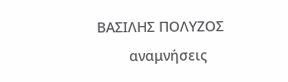ΒΑΣΙΛΗΣ ΠΟΛΥΖΟΣ
        αναμνήσεις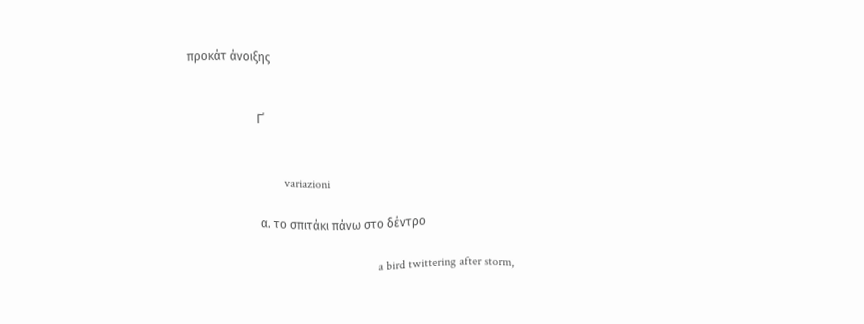προκάτ άνοιξης


                       Γ΄


                                variazioni

                        α. το σπιτάκι πάνω στο δέντρο

                                                               a bird twittering after storm,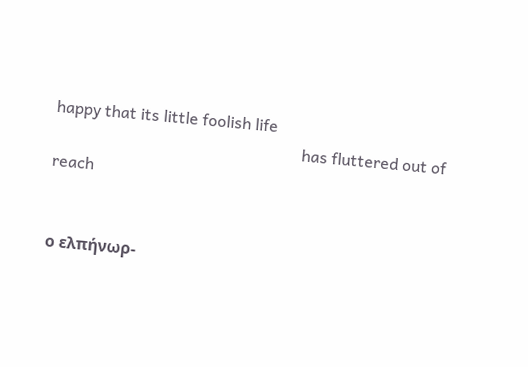happy that its little foolish life
                                                              has fluttered out of reach


ο ελπήνωρ-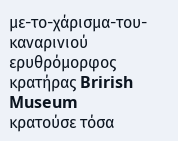με-το-χάρισμα-του-καναρινιού
ερυθρόμορφος κρατήρας Brirish Museum
κρατούσε τόσα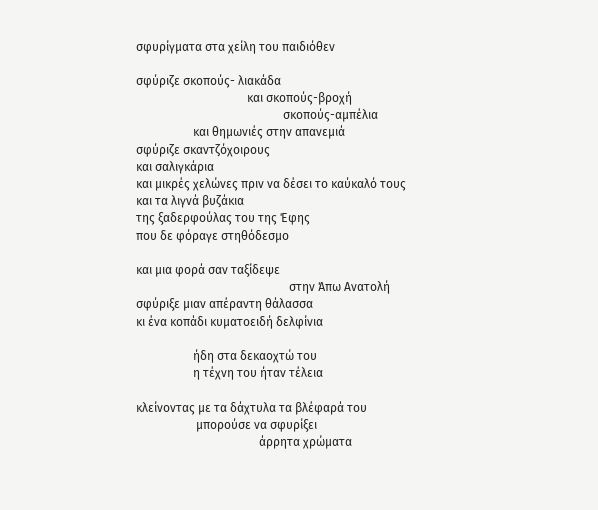σφυρίγματα στα χείλη του παιδιόθεν

σφύριζε σκοπούς- λιακάδα
                                     και σκοπούς-βροχή
                                                 σκοπούς-αμπέλια
                   και θημωνιές στην απανεμιά
σφύριζε σκαντζόχοιρους
και σαλιγκάρια
και μικρές χελώνες πριν να δέσει το καύκαλό τους
και τα λιγνά βυζάκια
της ξαδερφούλας του της Έφης
που δε φόραγε στηθόδεσμο

και μια φορά σαν ταξίδεψε
                                                   στην Άπω Ανατολή
σφύριξε μιαν απέραντη θάλασσα
κι ένα κοπάδι κυματοειδή δελφίνια

                   ήδη στα δεκαοχτώ του
                   η τέχνη του ήταν τέλεια

κλείνοντας με τα δάχτυλα τα βλέφαρά του
                    μπορούσε να σφυρίξει
                                         άρρητα χρώματα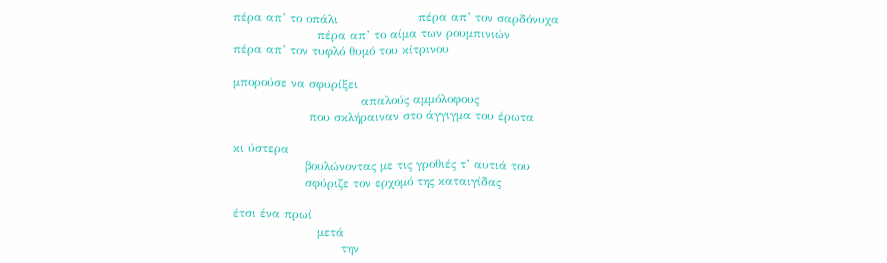πέρα απ’ το οπάλι                    πέρα απ’ τον σαρδόνυχα
                     πέρα απ’ το αίμα των ρουμπινιών
πέρα απ’ τον τυφλό θυμό του κίτρινου

μπορούσε να σφυρίξει
                                απαλούς αμμόλοφους
                   που σκλήραιναν στο άγγιγμα του έρωτα

κι ύστερα
                  βουλώνοντας με τις γροθιές τ’ αυτιά του
                  σφύριζε τον ερχομό της καταιγίδας

έτσι ένα πρωί
                     μετά
                           την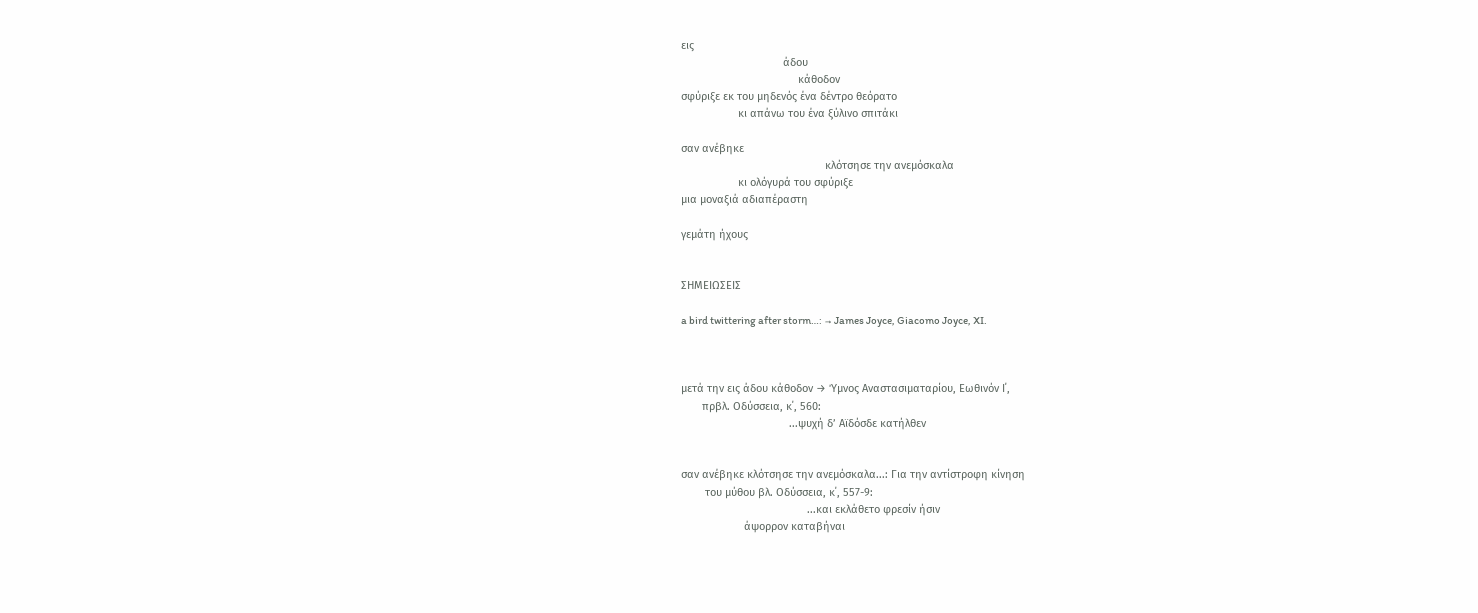εις
                                  άδου
                                       κάθοδον
σφύριξε εκ του μηδενός ένα δέντρο θεόρατο
                   κι απάνω του ένα ξύλινο σπιτάκι

σαν ανέβηκε
                                                κλότσησε την ανεμόσκαλα
                   κι ολόγυρά του σφύριξε
μια μοναξιά αδιαπέραστη

γεμάτη ήχους


ΣΗΜΕΙΩΣΕΙΣ

a bird twittering after storm…: → James Joyce, Giacomo Joyce, XI.



μετά την εις άδου κάθοδον → Ύμνος Αναστασιματαρίου, Εωθινόν Ι΄,
       πρβλ. Οδύσσεια, κ΄, 560:
                                    ...ψυχή δ’ Αϊδόσδε κατήλθεν


σαν ανέβηκε κλότσησε την ανεμόσκαλα...: Για την αντίστροφη κίνηση
        του μύθου βλ. Οδύσσεια, κ΄, 557-9:
                                          ...και εκλάθετο φρεσίν ήσιν
                     άψορρον καταβήναι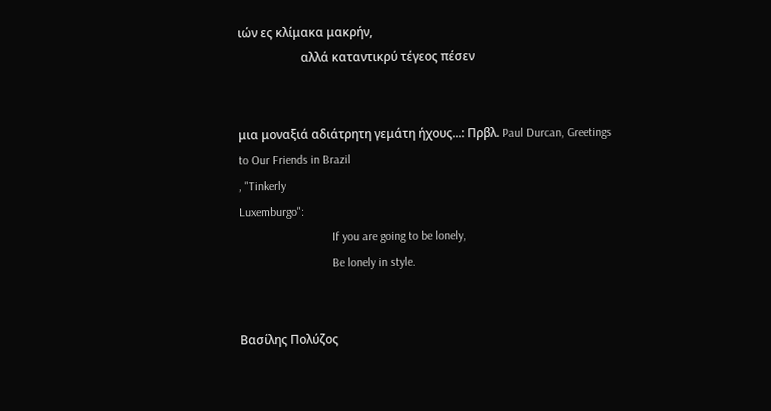ιών ες κλίμακα μακρήν,
                     αλλά καταντικρύ τέγεος πέσεν


μια μοναξιά αδιάτρητη γεμάτη ήχους...: Πρβλ. Paul Durcan, Greetings
to Our Friends in Brazil
, "Tinkerly
Luxemburgo":
                               If you are going to be lonely,
                               Be lonely in style.


Βασίλης Πολύζος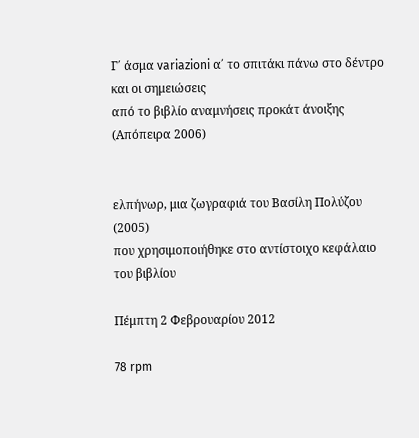Γ΄ άσμα variazioni α΄ το σπιτάκι πάνω στο δέντρο και οι σημειώσεις
από το βιβλίο αναμνήσεις προκάτ άνοιξης (Απόπειρα 2006)


ελπήνωρ, μια ζωγραφιά του Βασίλη Πολύζου (2005)
που χρησιμοποιήθηκε στο αντίστοιχο κεφάλαιο του βιβλίου

Πέμπτη 2 Φεβρουαρίου 2012

78 rpm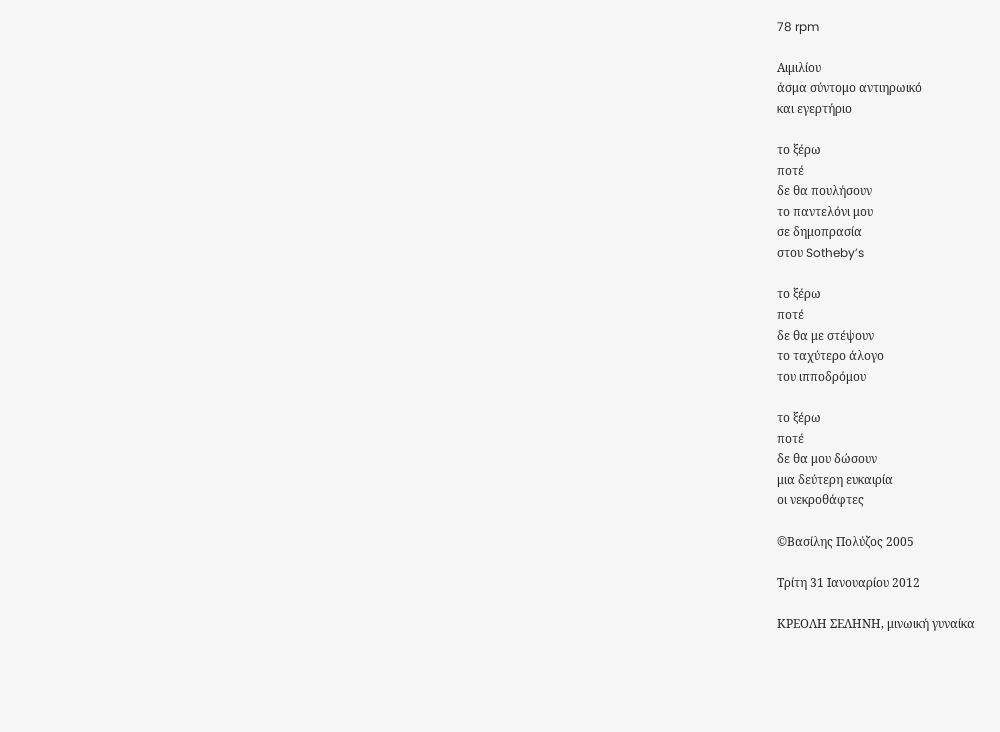78 rpm

Αιμιλίου
άσμα σύντομο αντιηρωικό
και εγερτήριο

το ξέρω
ποτέ
δε θα πουλήσουν
το παντελόνι μου
σε δημοπρασία
στου Sotheby’s

το ξέρω
ποτέ
δε θα με στέψουν
το ταχύτερο άλογο
του ιπποδρόμου

το ξέρω
ποτέ
δε θα μου δώσουν
μια δεύτερη ευκαιρία
οι νεκροθάφτες

©Βασίλης Πολύζος 2005

Τρίτη 31 Ιανουαρίου 2012

ΚΡΕΟΛΗ ΣΕΛΗΝΗ, μινωική γυναίκα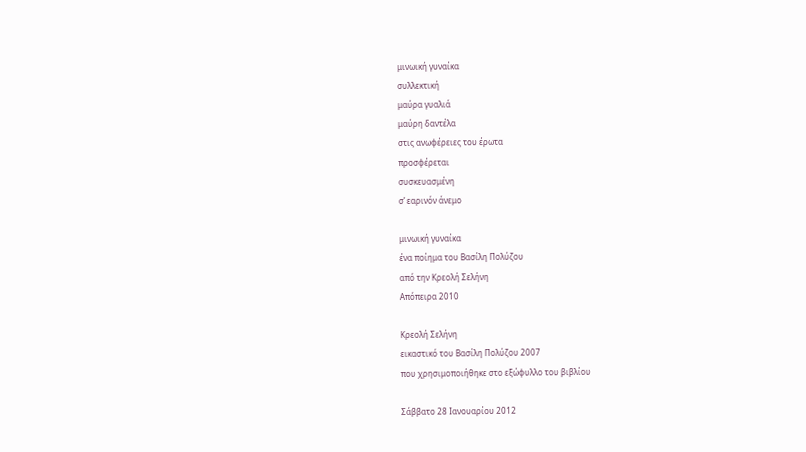μινωική γυναίκα
συλλεκτική
μαύρα γυαλιά
μαύρη δαντέλα
στις ανωφέρειες του έρωτα
προσφέρεται
συσκευασμένη
σ’ εαρινόν άνεμο

μινωική γυναίκα
ένα ποίημα του Βασίλη Πολύζου
από την Κρεολή Σελήνη
Απόπειρα 2010

Κρεολή Σελήνη
εικαστικό του Βασίλη Πολύζου 2007
που χρησιμοποιήθηκε στο εξώφυλλο του βιβλίου

Σάββατο 28 Ιανουαρίου 2012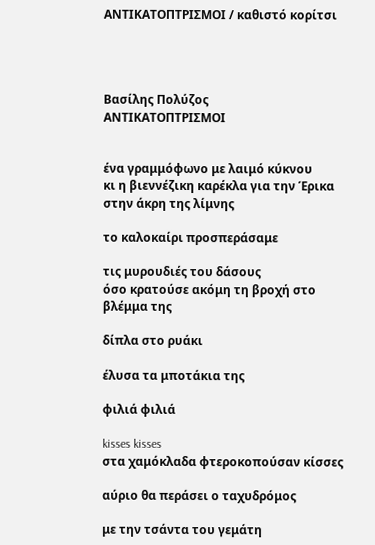ΑΝΤΙΚΑΤΟΠΤΡΙΣΜΟΙ / καθιστό κορίτσι




Βασίλης Πολύζος
ΑΝΤΙΚΑΤΟΠΤΡΙΣΜΟΙ


ένα γραμμόφωνο με λαιμό κύκνου
κι η βιεννέζικη καρέκλα για την Έρικα
στην άκρη της λίμνης

το καλοκαίρι προσπεράσαμε

τις μυρουδιές του δάσους
όσο κρατούσε ακόμη τη βροχή στο βλέμμα της

δίπλα στο ρυάκι

έλυσα τα μποτάκια της

φιλιά φιλιά

kisses kisses
στα χαμόκλαδα φτεροκοπούσαν κίσσες

αύριο θα περάσει ο ταχυδρόμος

με την τσάντα του γεμάτη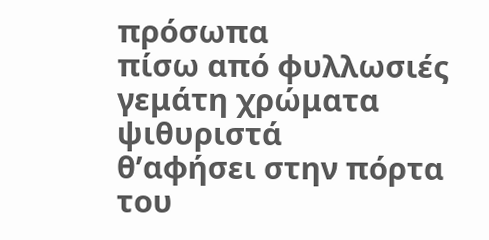πρόσωπα
πίσω από φυλλωσιές
γεμάτη χρώματα ψιθυριστά
θ’αφήσει στην πόρτα του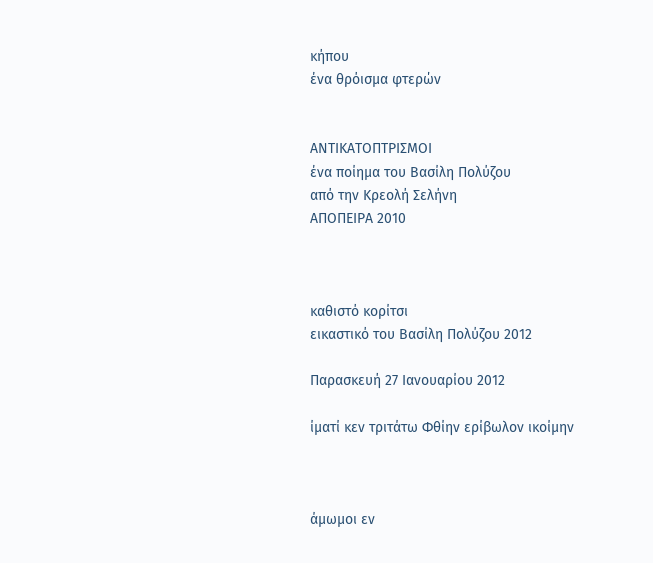κήπου
ένα θρόισμα φτερών


ΑΝΤΙΚΑΤΟΠΤΡΙΣΜΟΙ
ένα ποίημα του Βασίλη Πολύζου
από την Κρεολή Σελήνη
ΑΠΟΠΕΙΡΑ 2010



καθιστό κορίτσι
εικαστικό του Βασίλη Πολύζου 2012

Παρασκευή 27 Ιανουαρίου 2012

ίματί κεν τριτάτω Φθίην ερίβωλον ικοίμην



άμωμοι εν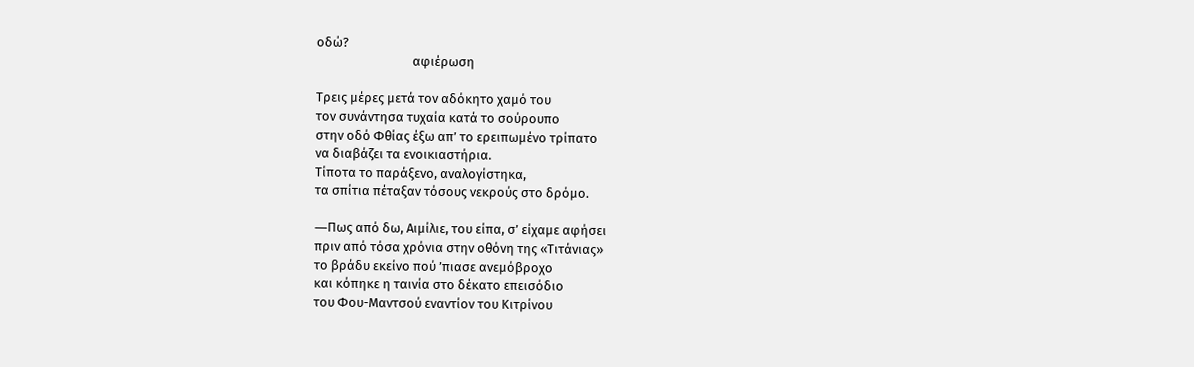οδώ?
                                αφιέρωση

Τρεις μέρες μετά τον αδόκητο χαμό του
τον συνάντησα τυχαία κατά το σούρουπο
στην οδό Φθίας έξω απ’ το ερειπωμένο τρίπατο
να διαβάζει τα ενοικιαστήρια.
Τίποτα το παράξενο, αναλογίστηκα,
τα σπίτια πέταξαν τόσους νεκρούς στο δρόμο.

―Πως από δω, Αιμίλιε, του είπα, σ’ είχαμε αφήσει
πριν από τόσα χρόνια στην οθόνη της «Τιτάνιας»
το βράδυ εκείνο πού ’πιασε ανεμόβροχο
και κόπηκε η ταινία στο δέκατο επεισόδιο
του Φου-Μαντσού εναντίον του Κιτρίνου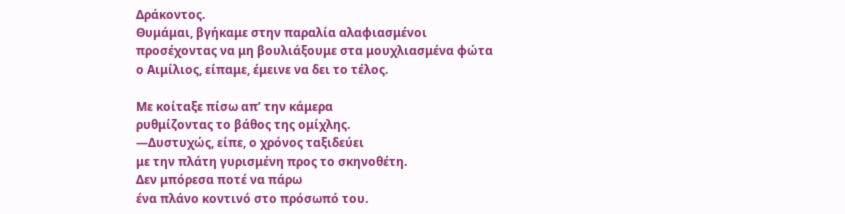Δράκοντος.
Θυμάμαι, βγήκαμε στην παραλία αλαφιασμένοι
προσέχοντας να μη βουλιάξουμε στα μουχλιασμένα φώτα
ο Αιμίλιος, είπαμε, έμεινε να δει το τέλος.

Με κοίταξε πίσω απ’ την κάμερα
ρυθμίζοντας το βάθος της ομίχλης.
―Δυστυχώς, είπε, ο χρόνος ταξιδεύει
με την πλάτη γυρισμένη προς το σκηνοθέτη.
Δεν μπόρεσα ποτέ να πάρω
ένα πλάνο κοντινό στο πρόσωπό του.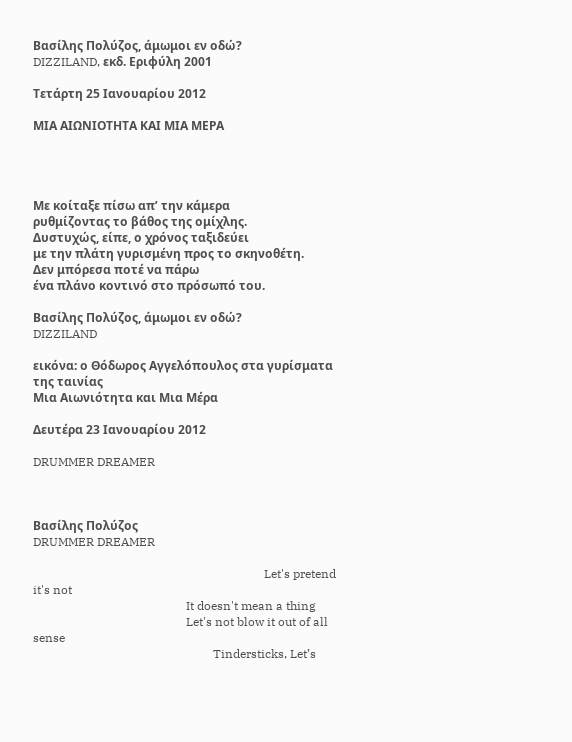Βασίλης Πολύζος, άμωμοι εν οδώ?
DIZZILAND, εκδ. Εριφύλη 2001

Τετάρτη 25 Ιανουαρίου 2012

ΜΙΑ ΑΙΩΝΙΟΤΗΤΑ ΚΑΙ ΜΙΑ ΜΕΡΑ




Με κοίταξε πίσω απ’ την κάμερα
ρυθμίζοντας το βάθος της ομίχλης.
Δυστυχώς, είπε, ο χρόνος ταξιδεύει
με την πλάτη γυρισμένη προς το σκηνοθέτη.
Δεν μπόρεσα ποτέ να πάρω
ένα πλάνο κοντινό στο πρόσωπό του.

Βασίλης Πολύζος, άμωμοι εν οδώ?
DIZZILAND

εικόνα: ο Θόδωρος Αγγελόπουλος στα γυρίσματα της ταινίας
Μια Αιωνιότητα και Μια Μέρα

Δευτέρα 23 Ιανουαρίου 2012

DRUMMER DREAMER



Βασίλης Πολύζος
DRUMMER DREAMER

                                                                             Let's pretend it's not
                                                   It doesn't mean a thing
                                                   Let's not blow it out of all sense
                                                            Tindersticks, Let’s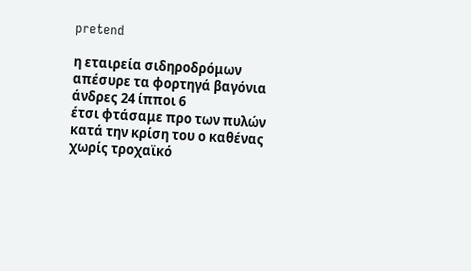pretend

η εταιρεία σιδηροδρόμων
απέσυρε τα φορτηγά βαγόνια
άνδρες 24 ίπποι 6
έτσι φτάσαμε προ των πυλών
κατά την κρίση του ο καθένας
χωρίς τροχαϊκό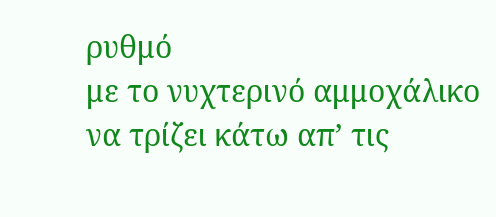ρυθμό
με το νυχτερινό αμμοχάλικο
να τρίζει κάτω απ’ τις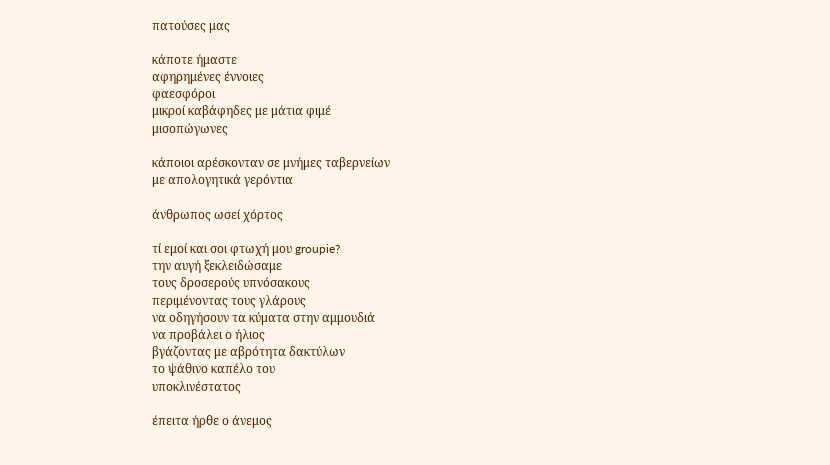πατούσες μας

κάποτε ήμαστε
αφηρημένες έννοιες
φαεσφόροι
μικροί καβάφηδες με μάτια φιμέ
μισοπώγωνες

κάποιοι αρέσκονταν σε μνήμες ταβερνείων
με απολογητικά γερόντια

άνθρωπος ωσεί χόρτος

τί εμοί και σοι φτωχή μου groupie?
την αυγή ξεκλειδώσαμε
τους δροσερούς υπνόσακους
περιμένοντας τους γλάρους
να οδηγήσουν τα κύματα στην αμμουδιά
να προβάλει ο ήλιος
βγάζοντας με αβρότητα δακτύλων
το ψάθινο καπέλο του
υποκλινέστατος

έπειτα ήρθε ο άνεμος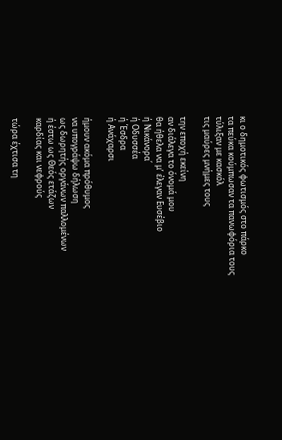κι ο δημοτικός φωτισμός στο πάρκο
τα πεύκα κούμπωσαν τα πανωφόρια τους
τύλιξαν με κασκόλ
τις μαύρες μνήμες τους

την εποχή εκείνη
αν διάλεγα το όνομά μου
θα ήθελα να μ’ έλεγαν Ευσέβιο
ή Νικάνορα΄
ή Οδυσσέα
ή Έσδρα
ή Ανάχαρσι

ήμουν ακόμα πρόθυμος
να υπογράψω δήλωση
ως δωρητής οργάνων παλλομένων
ή έστω ως Θεός ετάζων
καρδίας και νεφρούς

τώρα έχτισα τη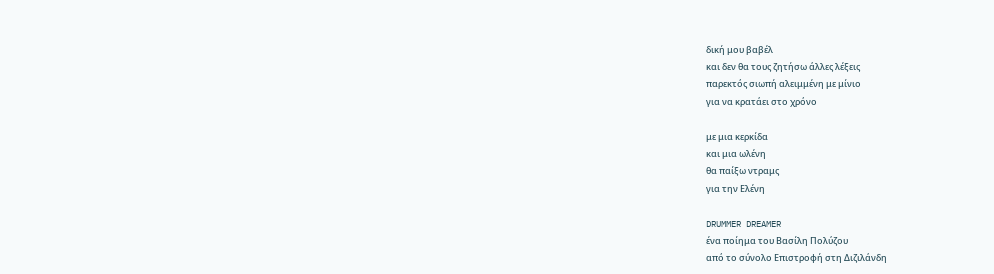δική μου βαβέλ
και δεν θα τους ζητήσω άλλες λέξεις
παρεκτός σιωπή αλειμμένη με μίνιο
για να κρατάει στο χρόνο

με μια κερκίδα
και μια ωλένη
θα παίξω ντραμς
για την Ελένη

DRUMMER DREAMER
ένα ποίημα του Βασίλη Πολύζου
από το σύνολο Επιστροφή στη Διζιλάνδη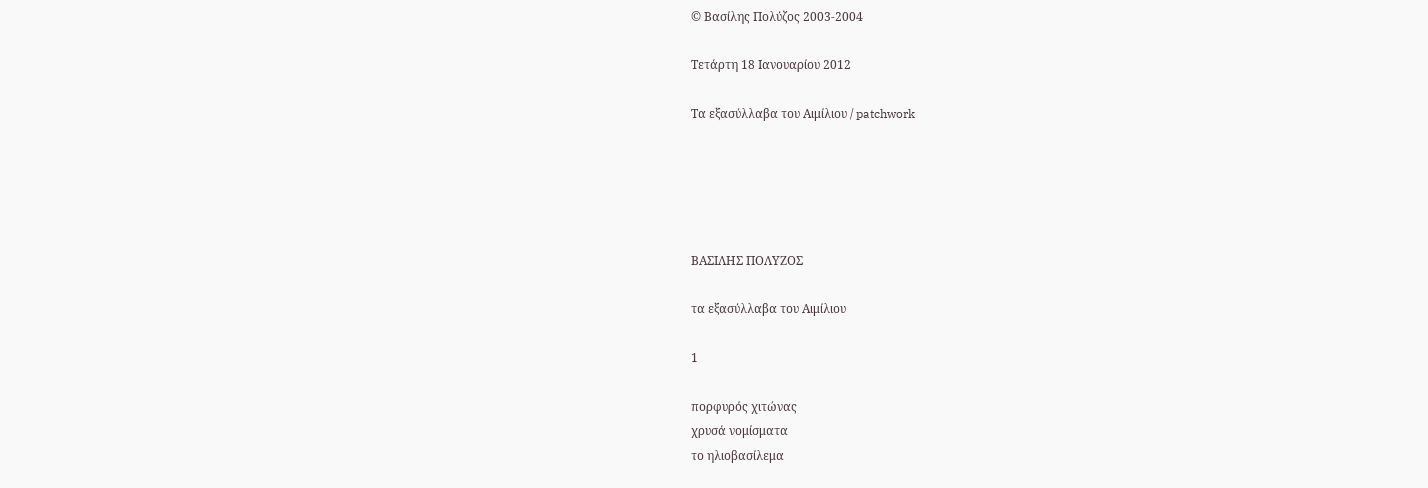© Βασίλης Πολύζος 2003-2004

Τετάρτη 18 Ιανουαρίου 2012

Τα εξασύλλαβα του Αιμίλιου / patchwork





ΒΑΣΙΛΗΣ ΠΟΛΥΖΟΣ

τα εξασύλλαβα του Αιμίλιου

1

πορφυρός χιτώνας
χρυσά νομίσματα
το ηλιοβασίλεμα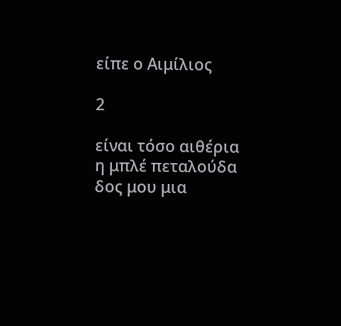είπε ο Αιμίλιος

2

είναι τόσο αιθέρια
η μπλέ πεταλούδα
δος μου μια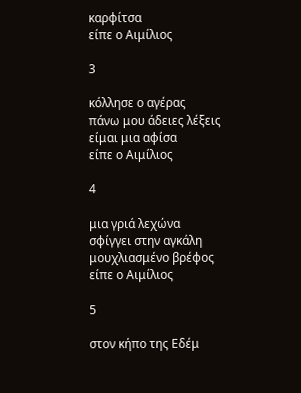καρφίτσα
είπε ο Αιμίλιος

3

κόλλησε ο αγέρας
πάνω μου άδειες λέξεις
είμαι μια αφίσα
είπε ο Αιμίλιος

4

μια γριά λεχώνα
σφίγγει στην αγκάλη
μουχλιασμένο βρέφος
είπε ο Αιμίλιος

5

στον κήπο της Εδέμ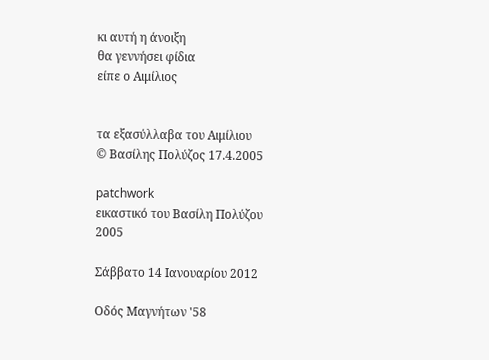κι αυτή η άνοιξη
θα γεννήσει φίδια
είπε ο Αιμίλιος


τα εξασύλλαβα του Αιμίλιου
© Βασίλης Πολύζος 17.4.2005

patchwork
εικαστικό του Βασίλη Πολύζου
2005

Σάββατο 14 Ιανουαρίου 2012

Οδός Μαγνήτων '58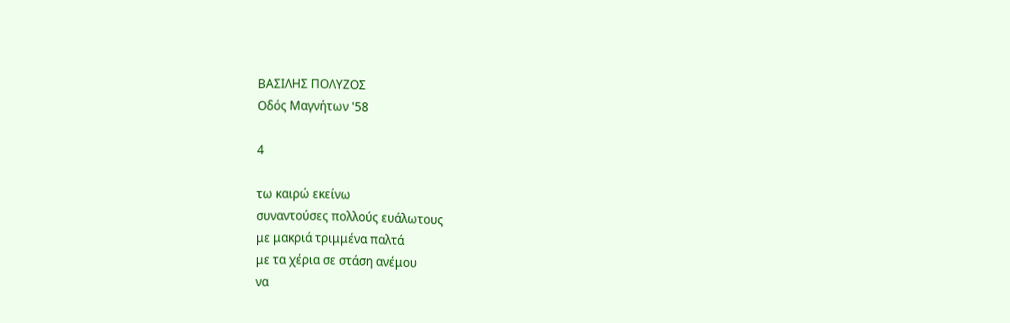ΒΑΣΙΛΗΣ ΠΟΛΥΖΟΣ
Οδός Μαγνήτων '58

4

τω καιρώ εκείνω
συναντούσες πολλούς ευάλωτους
με μακριά τριμμένα παλτά
με τα χέρια σε στάση ανέμου
να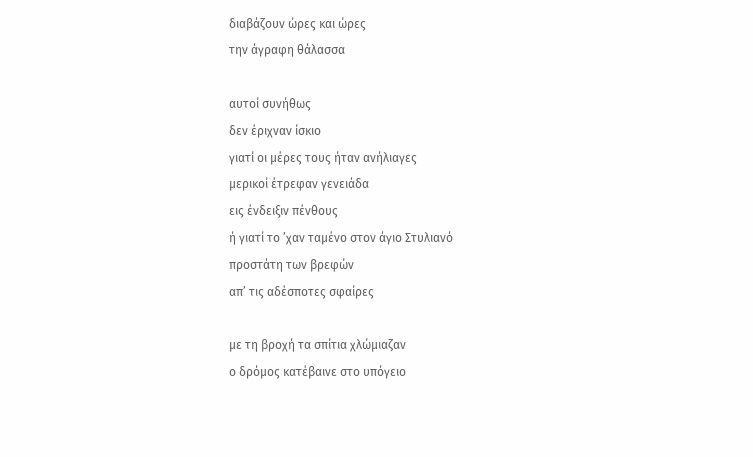διαβάζουν ώρες και ώρες
την άγραφη θάλασσα

αυτοί συνήθως
δεν έριχναν ίσκιο
γιατί οι μέρες τους ήταν ανήλιαγες
μερικοί έτρεφαν γενειάδα
εις ένδειξιν πένθους
ή γιατί το ’χαν ταμένο στον άγιο Στυλιανό
προστάτη των βρεφών
απ’ τις αδέσποτες σφαίρες

με τη βροχή τα σπίτια χλώμιαζαν
ο δρόμος κατέβαινε στο υπόγειο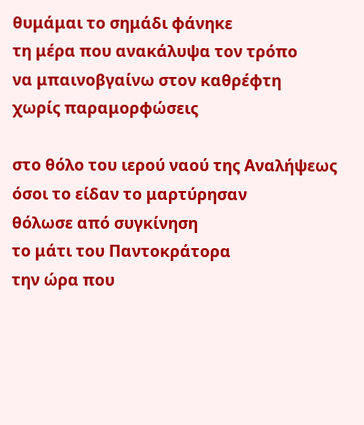θυμάμαι το σημάδι φάνηκε
τη μέρα που ανακάλυψα τον τρόπο
να μπαινοβγαίνω στον καθρέφτη
χωρίς παραμορφώσεις

στο θόλο του ιερού ναού της Αναλήψεως
όσοι το είδαν το μαρτύρησαν
θόλωσε από συγκίνηση
το μάτι του Παντοκράτορα
την ώρα που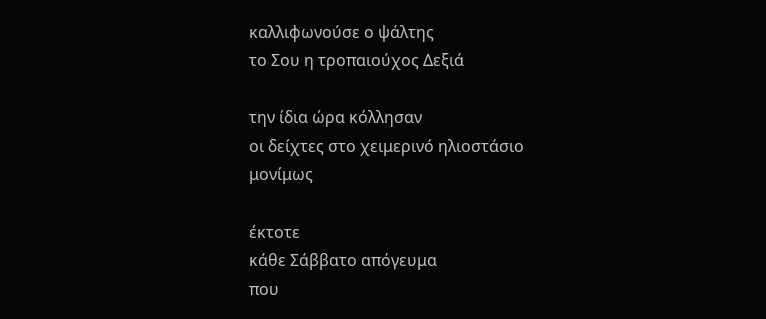καλλιφωνούσε ο ψάλτης
το Σου η τροπαιούχος Δεξιά

την ίδια ώρα κόλλησαν
οι δείχτες στο χειμερινό ηλιοστάσιο
μονίμως

έκτοτε
κάθε Σάββατο απόγευμα
που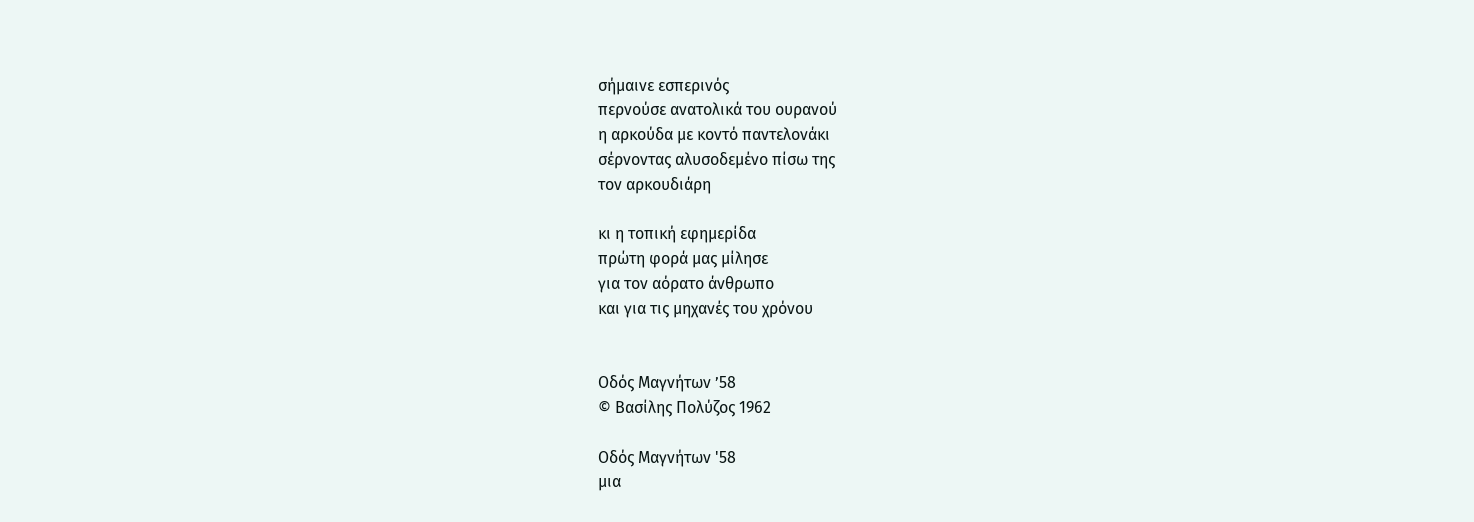σήμαινε εσπερινός
περνούσε ανατολικά του ουρανού
η αρκούδα με κοντό παντελονάκι
σέρνοντας αλυσοδεμένο πίσω της
τον αρκουδιάρη

κι η τοπική εφημερίδα
πρώτη φορά μας μίλησε
για τον αόρατο άνθρωπο
και για τις μηχανές του χρόνου


Οδός Μαγνήτων ’58
© Βασίλης Πολύζος 1962

Οδός Μαγνήτων '58
μια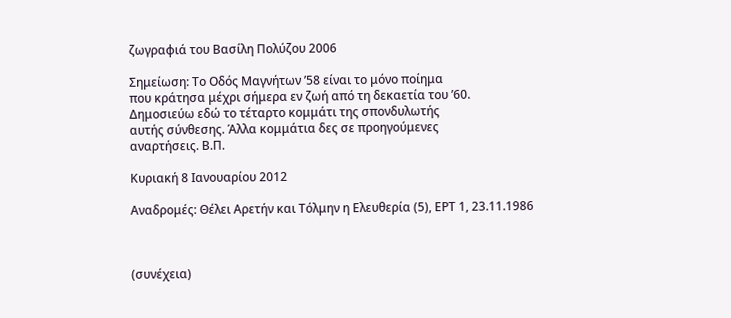ζωγραφιά του Βασίλη Πολύζου 2006

Σημείωση: Το Οδός Μαγνήτων ’58 είναι το μόνο ποίημα
που κράτησα μέχρι σήμερα εν ζωή από τη δεκαετία του ’60.
Δημοσιεύω εδώ το τέταρτο κομμάτι της σπονδυλωτής
αυτής σύνθεσης. Άλλα κομμάτια δες σε προηγούμενες
αναρτήσεις. Β.Π.

Κυριακή 8 Ιανουαρίου 2012

Αναδρομές: Θέλει Αρετήν και Τόλμην η Ελευθερία (5), ΕΡΤ 1, 23.11.1986



(συνέχεια)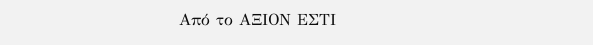Από το ΑΞΙΟΝ ΕΣΤΙ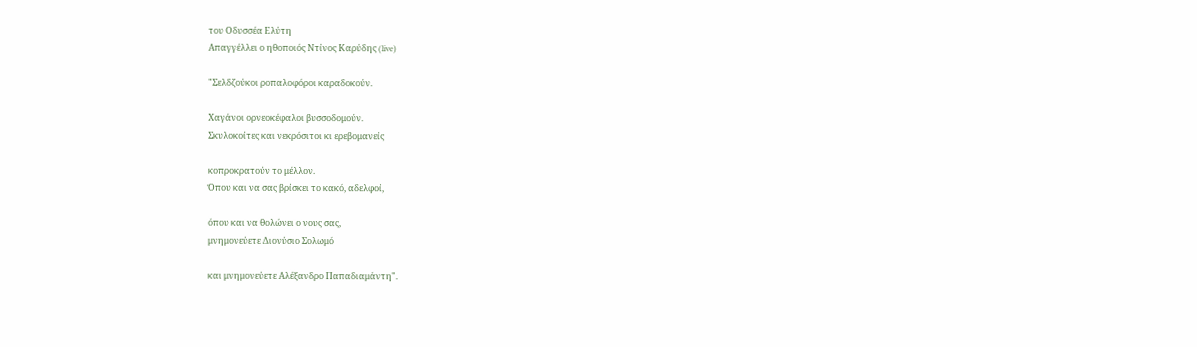του Οδυσσέα Ελύτη
Απαγγέλλει ο ηθοποιός Ντίνος Καρύδης (live)

"Σελδζούκοι ροπαλοφόροι καραδοκούν.

Χαγάνοι ορνεοκέφαλοι βυσσοδομούν.
Σκυλοκοίτες και νεκρόσιτοι κι ερεβομανείς

κοπροκρατούν το μέλλον.
Όπου και να σας βρίσκει το κακό, αδελφοί,

όπου και να θολώνει ο νους σας,
μνημονεύετε Διονύσιο Σολωμό

και μνημονεύετε Αλέξανδρο Παπαδιαμάντη".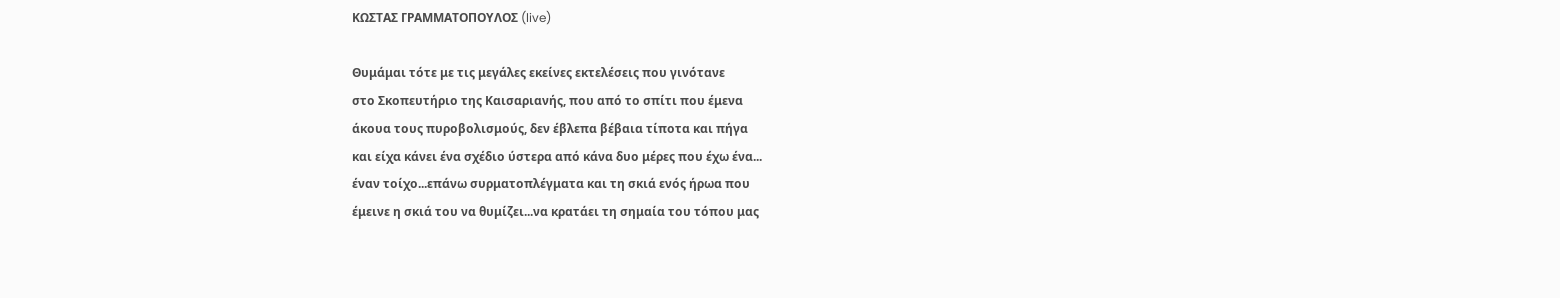ΚΩΣΤΑΣ ΓΡΑΜΜΑΤΟΠΟΥΛΟΣ (live)

Θυμάμαι τότε με τις μεγάλες εκείνες εκτελέσεις που γινότανε
στο Σκοπευτήριο της Καισαριανής, που από το σπίτι που έμενα
άκουα τους πυροβολισμούς, δεν έβλεπα βέβαια τίποτα και πήγα
και είχα κάνει ένα σχέδιο ύστερα από κάνα δυο μέρες που έχω ένα...
έναν τοίχο...επάνω συρματοπλέγματα και τη σκιά ενός ήρωα που
έμεινε η σκιά του να θυμίζει...να κρατάει τη σημαία του τόπου μας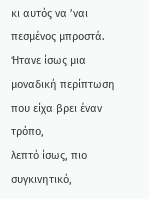κι αυτός να ’ναι πεσμένος μπροστά.
Ήτανε ίσως μια μοναδική περίπτωση που είχα βρει έναν τρόπο,
λεπτό ίσως, πιο συγκινητικό,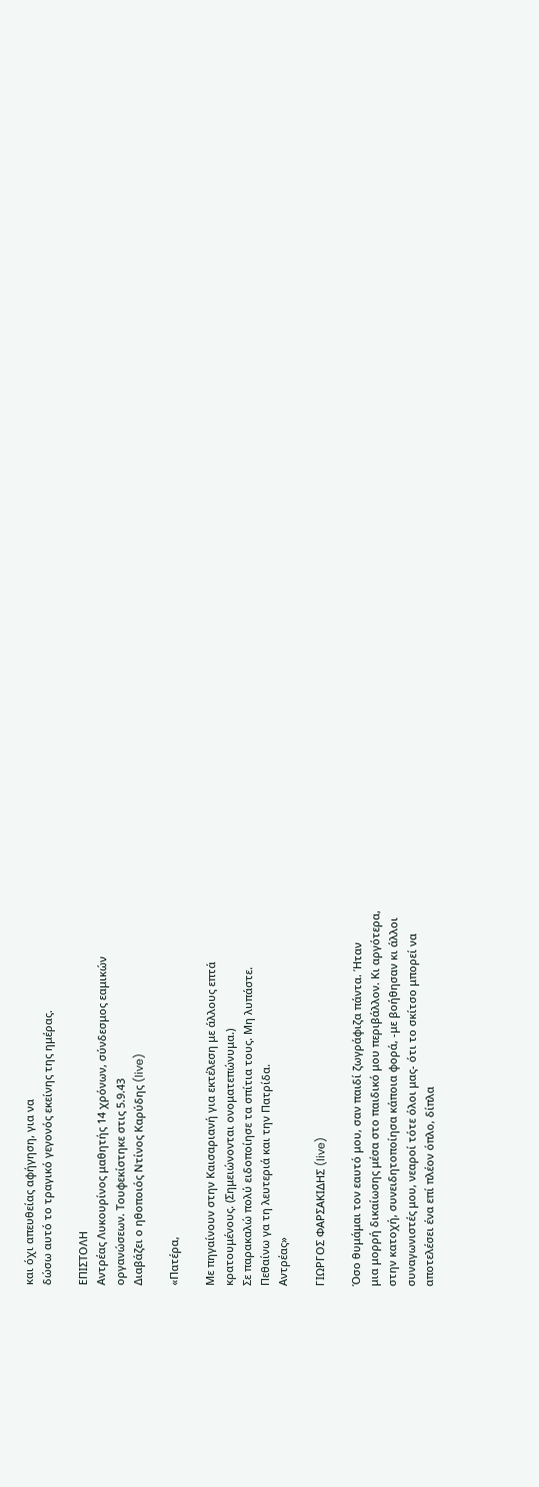και όχι απευθείας αφήγηση, για να
δώσω αυτό το τραγικό γεγονός εκείνης της ημέρας.

ΕΠΙΣΤΟΛΗ
Αντρέας Λυκουρίνος μαθητής 14 χρόνων, σύνδεσμος εαμικών
οργανώσεων. Τουφεκίστηκε στις 5.9.43
Διαβάζει ο ηθοποιός Ντίνος Καρύδης (live)

«Πατέρα,

Με πηγαίνουν στην Καισαριανή για εκτέλεση με άλλους επτά
κρατουμένους. (Σημειώνονται ονοματεπώνυμα.)
Σε παρακαλώ πολύ ειδοποίησε τα σπίτια τους. Μη λυπάστε.
Πεθαίνω γα τη λευτεριά και την Πατρίδα.
Αντρέας»

ΓΙΩΡΓΟΣ ΦΑΡΣΑΚΙΔΗΣ (live)

Όσο θυμάμαι τον εαυτό μου, σαν παιδί ζωγράφιζα πάντα. Ήταν
μια μορρή δικαίωσης μέσα στο παιδικό μου περιβάλλον. Κι αργότερα,
στην κατοχή, συνειδητοποίησα κάποια φορά, -με βοήθησαν κι άλλοι
συναγωνιστές μου, νεαροί τότε όλοι μας- ότι το σκίτσο μπορεί να
αποτελέσει ένα επί πλέον όπλο, δίπλα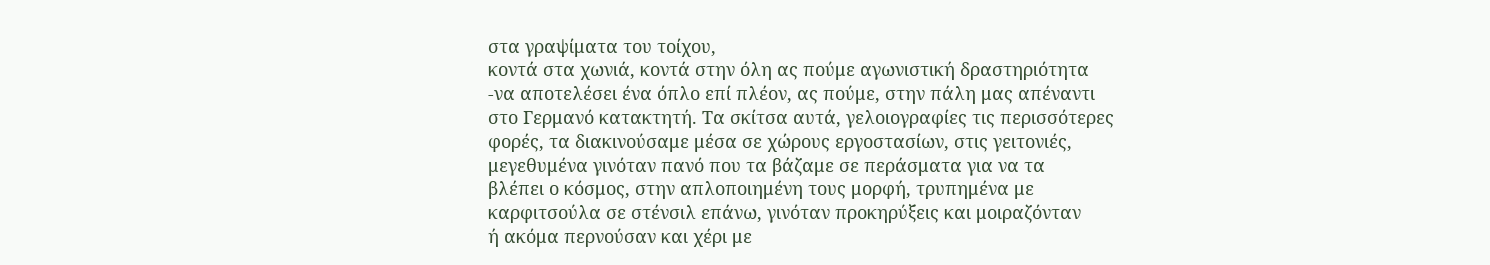στα γραψίματα του τοίχου,
κοντά στα χωνιά, κοντά στην όλη ας πούμε αγωνιστική δραστηριότητα
-να αποτελέσει ένα όπλο επί πλέον, ας πούμε, στην πάλη μας απέναντι
στο Γερμανό κατακτητή. Τα σκίτσα αυτά, γελοιογραφίες τις περισσότερες
φορές, τα διακινούσαμε μέσα σε χώρους εργοστασίων, στις γειτονιές,
μεγεθυμένα γινόταν πανό που τα βάζαμε σε περάσματα για να τα
βλέπει ο κόσμος, στην απλοποιημένη τους μορφή, τρυπημένα με
καρφιτσούλα σε στένσιλ επάνω, γινόταν προκηρύξεις και μοιραζόνταν
ή ακόμα περνούσαν και χέρι με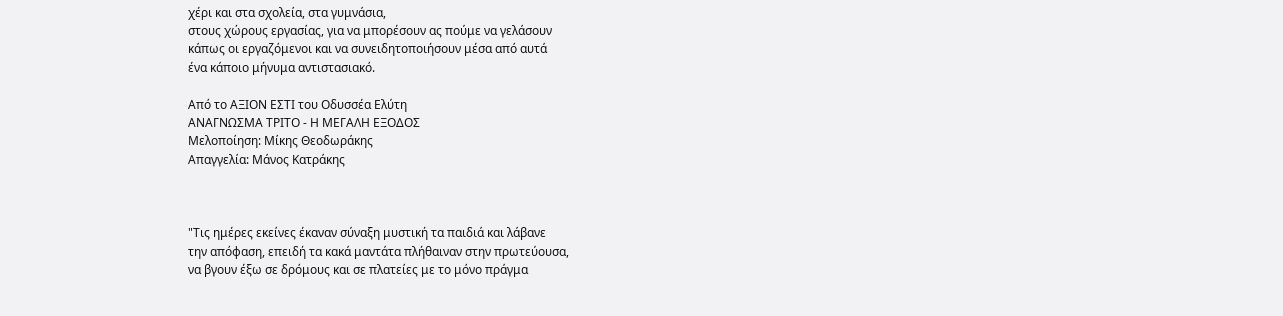χέρι και στα σχολεία, στα γυμνάσια,
στους χώρους εργασίας, για να μπορέσουν ας πούμε να γελάσουν
κάπως οι εργαζόμενοι και να συνειδητοποιήσουν μέσα από αυτά
ένα κάποιο μήνυμα αντιστασιακό.

Από το ΑΞΙΟΝ ΕΣΤΙ του Οδυσσέα Ελύτη
ΑΝΑΓΝΩΣΜΑ ΤΡΙΤΟ - Η ΜΕΓΑΛΗ ΕΞΟΔΟΣ
Μελοποίηση: Μίκης Θεοδωράκης
Απαγγελία: Μάνος Κατράκης



"Τις ημέρες εκείνες έκαναν σύναξη μυστική τα παιδιά και λάβανε
την απόφαση, επειδή τα κακά μαντάτα πλήθαιναν στην πρωτεύουσα,
να βγουν έξω σε δρόμους και σε πλατείες με το μόνο πράγμα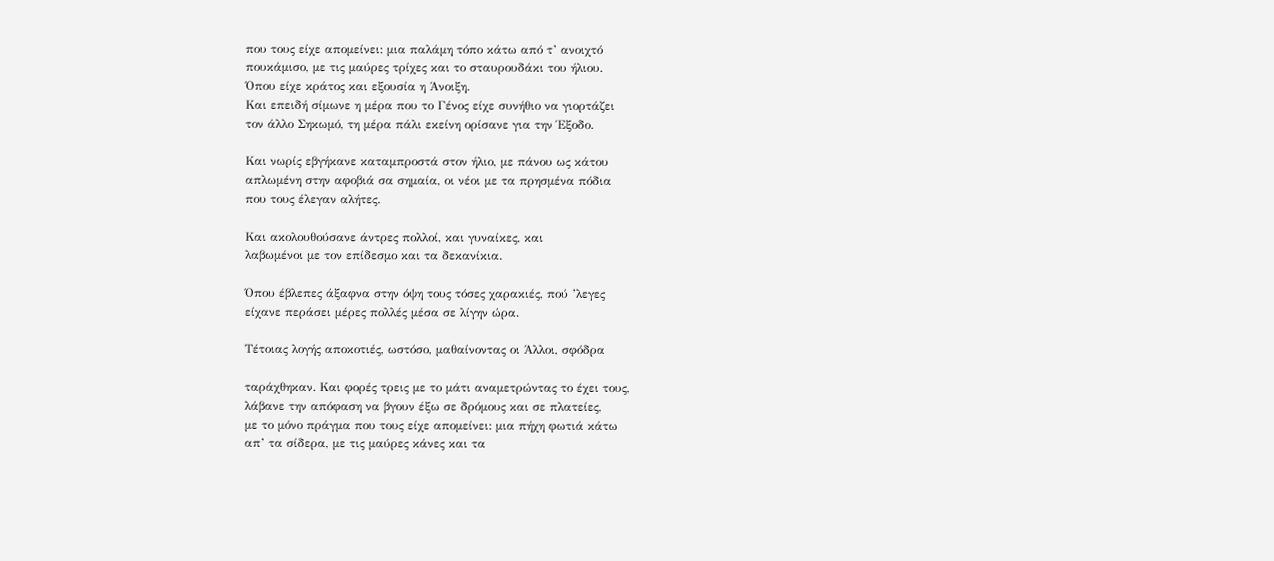που τους είχε απομείνει: μια παλάμη τόπο κάτω από τ’ ανοιχτό
πουκάμισο, με τις μαύρες τρίχες και το σταυρουδάκι του ήλιου.
Όπου είχε κράτος και εξουσία η Άνοιξη.
Και επειδή σίμωνε η μέρα που το Γένος είχε συνήθιο να γιορτάζει
τον άλλο Σηκωμό, τη μέρα πάλι εκείνη ορίσανε για την Έξοδο.

Και νωρίς εβγήκανε καταμπροστά στον ήλιο, με πάνου ως κάτου
απλωμένη στην αφοβιά σα σημαία, οι νέοι με τα πρησμένα πόδια
που τους έλεγαν αλήτες.

Και ακολουθούσανε άντρες πολλοί, και γυναίκες, και
λαβωμένοι με τον επίδεσμο και τα δεκανίκια.

Όπου έβλεπες άξαφνα στην όψη τους τόσες χαρακιές, πού ’λεγες
είχανε περάσει μέρες πολλές μέσα σε λίγην ώρα.

Τέτοιας λογής αποκοτιές, ωστόσο, μαθαίνοντας οι Άλλοι, σφόδρα

ταράχθηκαν. Και φορές τρεις με το μάτι αναμετρώντας το έχει τους,
λάβανε την απόφαση να βγουν έξω σε δρόμους και σε πλατείες,
με το μόνο πράγμα που τους είχε απομείνει: μια πήχη φωτιά κάτω
απ’ τα σίδερα, με τις μαύρες κάνες και τα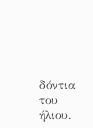δόντια του ήλιου.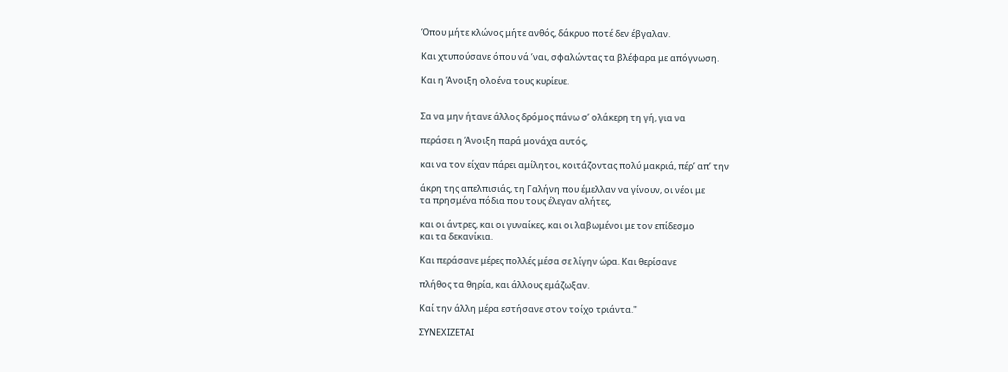Όπου μήτε κλώνος μήτε ανθός, δάκρυο ποτέ δεν έβγαλαν.

Και χτυπούσανε όπου νά ’ναι, σφαλώντας τα βλέφαρα με απόγνωση.

Και η Άνοιξη ολοένα τους κυρίευε.


Σα να μην ήτανε άλλος δρόμος πάνω σ’ ολάκερη τη γή, για να

περάσει η Άνοιξη παρά μονάχα αυτός,

και να τον είχαν πάρει αμίλητοι, κοιτάζοντας πολύ μακριά, πέρ’ απ’ την

άκρη της απελπισιάς, τη Γαλήνη που έμελλαν να γίνουν, οι νέοι με
τα πρησμένα πόδια που τους έλεγαν αλήτες,

και οι άντρες, και οι γυναίκες, και οι λαβωμένοι με τον επίδεσμο
και τα δεκανίκια.

Και περάσανε μέρες πολλές μέσα σε λίγην ώρα. Και θερίσανε

πλήθος τα θηρία, και άλλους εμάζωξαν.

Καί την άλλη μέρα εστήσανε στον τοίχο τριάντα."

ΣΥΝΕΧΙΖΕΤΑΙ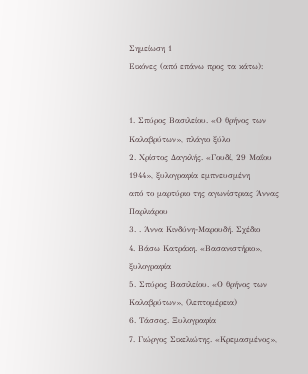Σημείωση 1
Εικόνες (από επάνω προς τα κάτω):


1. Σπύρος Βασιλείου. «Ο θρήνος των Καλαβρύτων», πλάγιο ξύλο
2. Χρίστος Δαγκλής. «Γουδί, 29 Μαΐου 1944», ξυλογραφία εμπνευσμένη
από το μαρτύριο της αγωνίστριας Άννας Παρλιάρου
3. . Άννα Κινδύνη-Μαρουδή. Σχέδιο
4. Βάσω Κατράκη. «Βασανιστήριο», ξυλογραφία
5. Σπύρος Βασιλείου. «Ο θρήνος των Καλαβρύτων», (λεπτομέρεια)
6. Τάσσος. Ξυλογραφία
7. Γιώργος Σικελιώτης. «Κρεμασμένος»,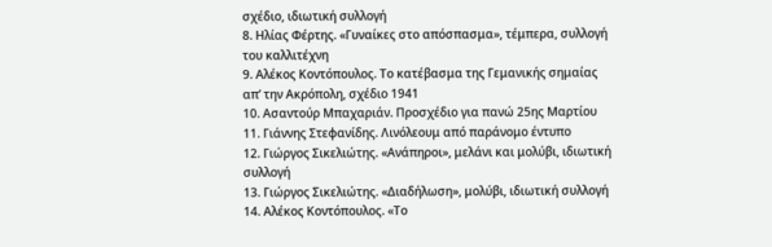σχέδιο, ιδιωτική συλλογή
8. Ηλίας Φέρτης. «Γυναίκες στο απόσπασμα», τέμπερα, συλλογή
του καλλιτέχνη
9. Αλέκος Κοντόπουλος. Το κατέβασμα της Γεμανικής σημαίας
απ’ την Ακρόπολη, σχέδιο 1941
10. Ασαντούρ Μπαχαριάν. Προσχέδιο για πανώ 25ης Μαρτίου
11. Γιάννης Στεφανίδης. Λινόλεουμ από παράνομο έντυπο
12. Γιώργος Σικελιώτης. «Ανάπηροι», μελάνι και μολύβι, ιδιωτική
συλλογή
13. Γιώργος Σικελιώτης. «Διαδήλωση», μολύβι, ιδιωτική συλλογή
14. Αλέκος Κοντόπουλος. «Το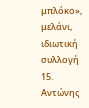μπλόκο», μελάνι, ιδιωτική συλλογή
15. Αντώνης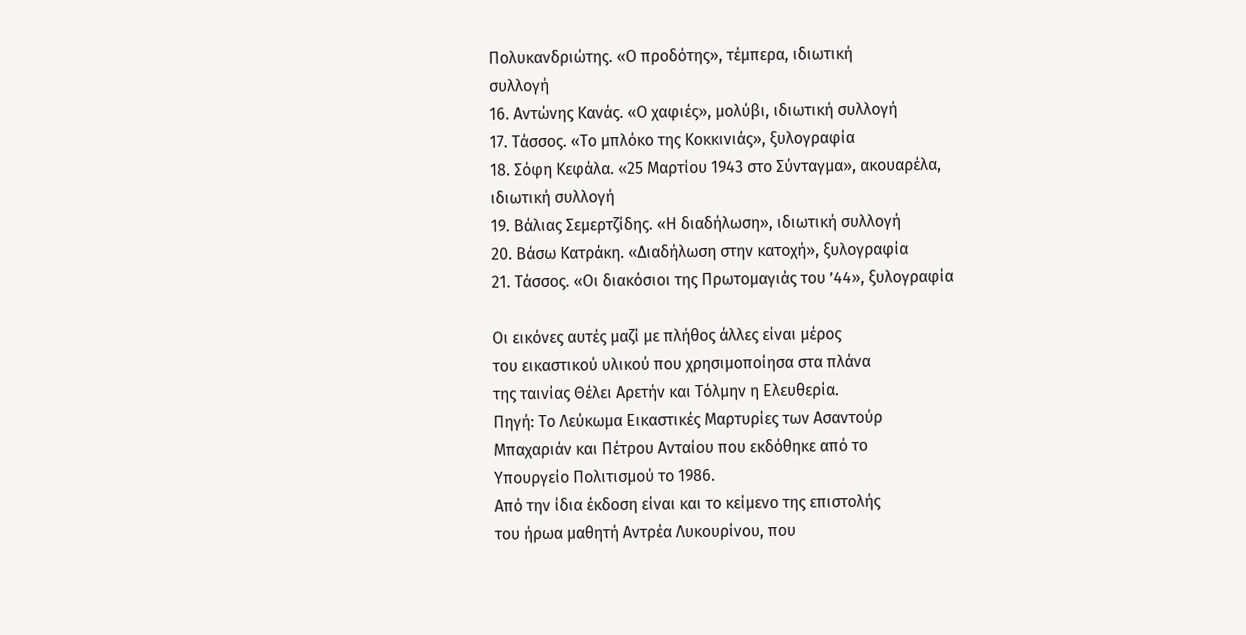Πολυκανδριώτης. «Ο προδότης», τέμπερα, ιδιωτική
συλλογή
16. Αντώνης Κανάς. «Ο χαφιές», μολύβι, ιδιωτική συλλογή
17. Τάσσος. «Το μπλόκο της Κοκκινιάς», ξυλογραφία
18. Σόφη Κεφάλα. «25 Μαρτίου 1943 στο Σύνταγμα», ακουαρέλα,
ιδιωτική συλλογή
19. Βάλιας Σεμερτζίδης. «Η διαδήλωση», ιδιωτική συλλογή
20. Βάσω Κατράκη. «Διαδήλωση στην κατοχή», ξυλογραφία
21. Τάσσος. «Οι διακόσιοι της Πρωτομαγιάς του ’44», ξυλογραφία

Οι εικόνες αυτές μαζί με πλήθος άλλες είναι μέρος
του εικαστικού υλικού που χρησιμοποίησα στα πλάνα
της ταινίας Θέλει Αρετήν και Τόλμην η Ελευθερία.
Πηγή: Το Λεύκωμα Εικαστικές Μαρτυρίες των Ασαντούρ
Μπαχαριάν και Πέτρου Ανταίου που εκδόθηκε από το
Υπουργείο Πολιτισμού το 1986.
Από την ίδια έκδοση είναι και το κείμενο της επιστολής
του ήρωα μαθητή Αντρέα Λυκουρίνου, που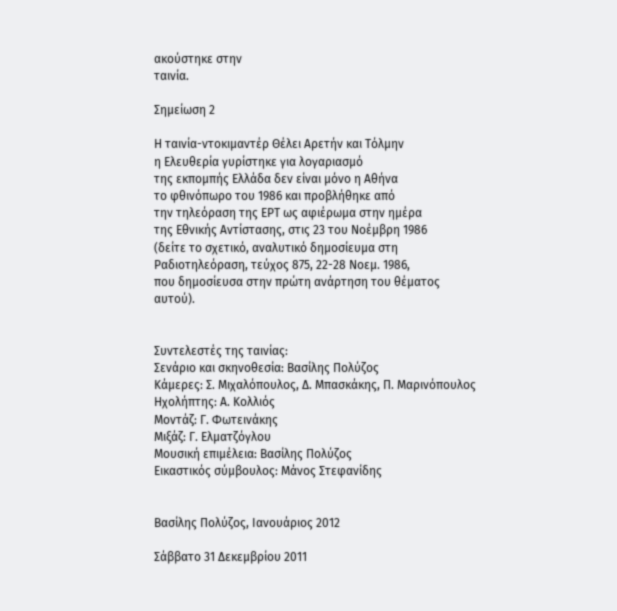ακούστηκε στην
ταινία.

Σημείωση 2

Η ταινία-ντοκιμαντέρ Θέλει Αρετήν και Τόλμην
η Ελευθερία γυρίστηκε για λογαριασμό
της εκπομπής Ελλάδα δεν είναι μόνο η Αθήνα
το φθινόπωρο του 1986 και προβλήθηκε από
την τηλεόραση της ΕΡΤ ως αφιέρωμα στην ημέρα
της Εθνικής Αντίστασης, στις 23 του Νοέμβρη 1986
(δείτε το σχετικό, αναλυτικό δημοσίευμα στη
Ραδιοτηλεόραση, τεύχος 875, 22-28 Νοεμ. 1986,
που δημοσίευσα στην πρώτη ανάρτηση του θέματος αυτού).


Συντελεστές της ταινίας:
Σενάριο και σκηνοθεσία: Βασίλης Πολύζος
Κάμερες: Σ. Μιχαλόπουλος, Δ. Μπασκάκης, Π. Μαρινόπουλος
Ηχολήπτης: Α. Κολλιός
Μοντάζ: Γ. Φωτεινάκης
Μιξάζ: Γ. Ελματζόγλου
Μουσική επιμέλεια: Βασίλης Πολύζος
Εικαστικός σύμβουλος: Μάνος Στεφανίδης


Βασίλης Πολύζος, Ιανουάριος 2012

Σάββατο 31 Δεκεμβρίου 2011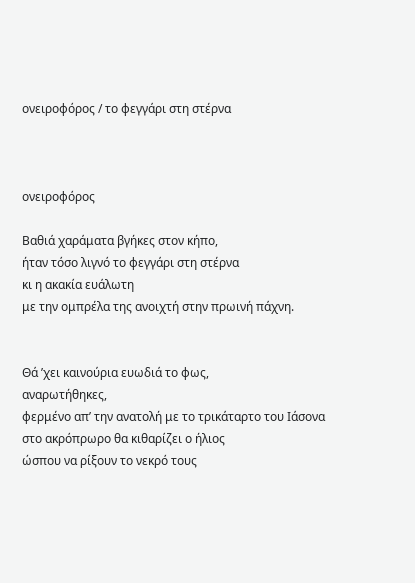ονειροφόρος / το φεγγάρι στη στέρνα



ονειροφόρος

Βαθιά χαράματα βγήκες στον κήπο,
ήταν τόσο λιγνό το φεγγάρι στη στέρνα
κι η ακακία ευάλωτη
με την ομπρέλα της ανοιχτή στην πρωινή πάχνη.


Θά ’χει καινούρια ευωδιά το φως,
αναρωτήθηκες,
φερμένο απ’ την ανατολή με το τρικάταρτο του Ιάσονα
στο ακρόπρωρο θα κιθαρίζει ο ήλιος
ώσπου να ρίξουν το νεκρό τους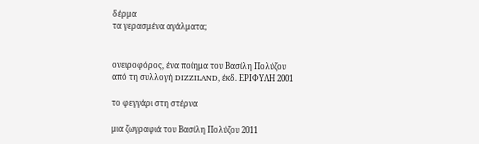δέρμα
τα γερασμένα αγάλματα;


ονειροφόρος, ένα ποίημα του Βασίλη Πολύζου
από τη συλλογή DIZZILAND, έκδ. ΕΡΙΦΥΛΗ 2001

το φεγγάρι στη στέρνα

μια ζωγραφιά του Βασίλη Πολύζου 2011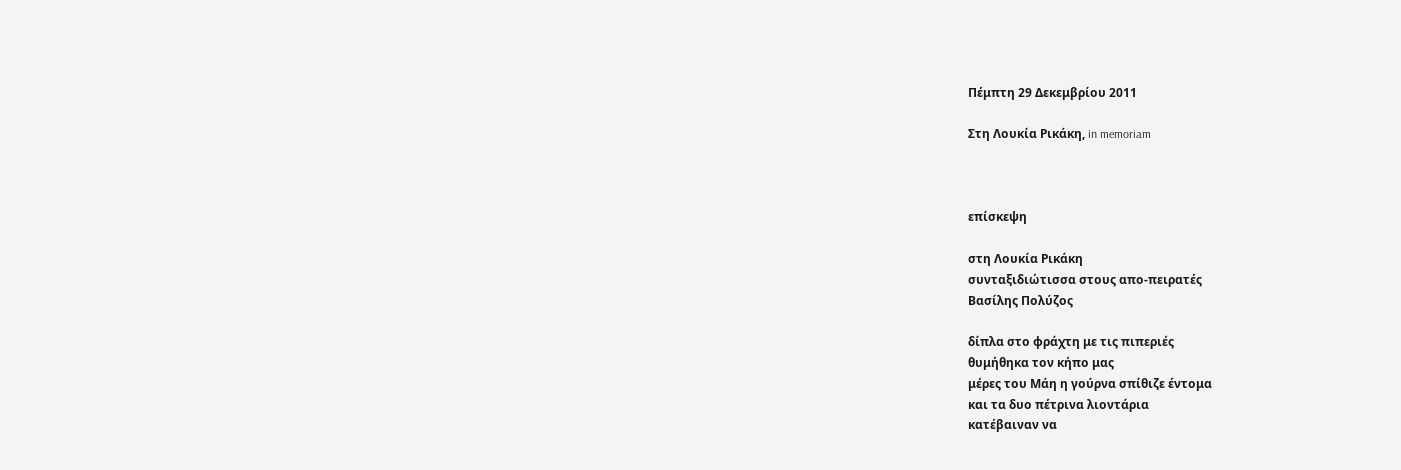Πέμπτη 29 Δεκεμβρίου 2011

Στη Λουκία Ρικάκη, in memoriam



επίσκεψη

στη Λουκία Ρικάκη
συνταξιδιώτισσα στους απο-πειρατές
Βασίλης Πολύζος

δίπλα στο φράχτη με τις πιπεριές
θυμήθηκα τον κήπο μας
μέρες του Μάη η γούρνα σπίθιζε έντομα
και τα δυο πέτρινα λιοντάρια
κατέβαιναν να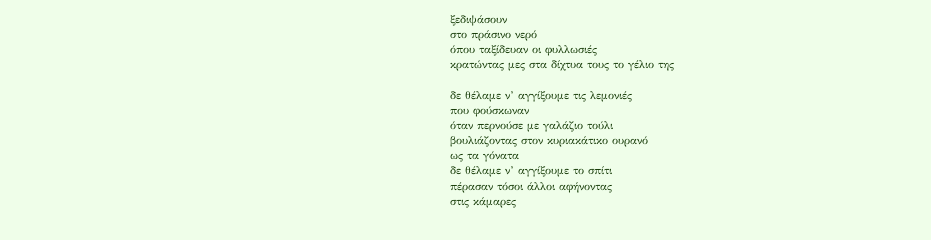ξεδιψάσουν
στο πράσινο νερό
όπου ταξίδευαν οι φυλλωσιές
κρατώντας μες στα δίχτυα τους το γέλιο της

δε θέλαμε ν’ αγγίξουμε τις λεμονιές
που φούσκωναν
όταν περνούσε με γαλάζιο τούλι
βουλιάζοντας στον κυριακάτικο ουρανό
ως τα γόνατα
δε θέλαμε ν’ αγγίξουμε το σπίτι
πέρασαν τόσοι άλλοι αφήνοντας
στις κάμαρες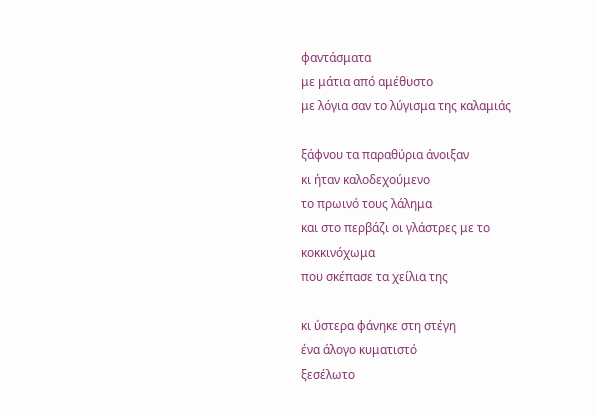φαντάσματα
με μάτια από αμέθυστο
με λόγια σαν το λύγισμα της καλαμιάς

ξάφνου τα παραθύρια άνοιξαν
κι ήταν καλοδεχούμενο
το πρωινό τους λάλημα
και στο περβάζι οι γλάστρες με το κοκκινόχωμα
που σκέπασε τα χείλια της

κι ύστερα φάνηκε στη στέγη
ένα άλογο κυματιστό
ξεσέλωτο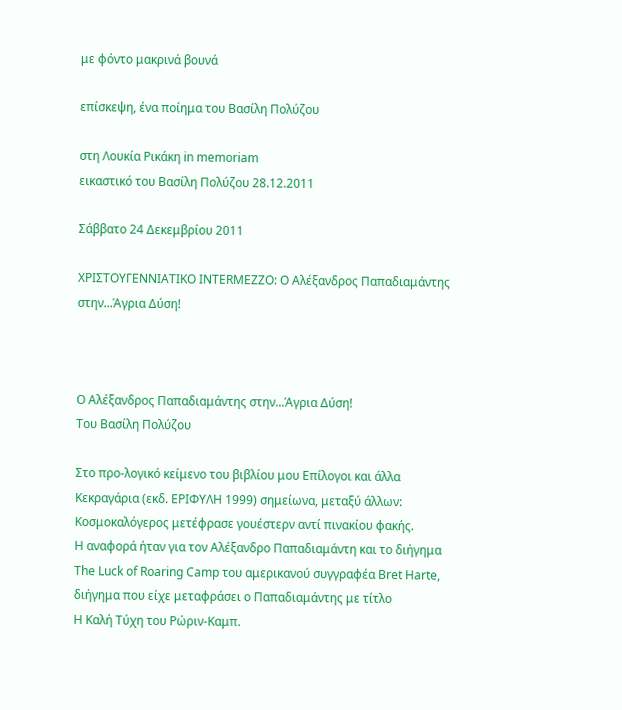με φόντο μακρινά βουνά

επίσκεψη, ένα ποίημα του Βασίλη Πολύζου

στη Λουκία Ρικάκη in memoriam
εικαστικό του Βασίλη Πολύζου 28.12.2011

Σάββατο 24 Δεκεμβρίου 2011

ΧΡΙΣΤΟΥΓΕΝΝΙΑΤΙΚΟ INTERMEZZO: Ο Αλέξανδρος Παπαδιαμάντης στην...Άγρια Δύση!



Ο Αλέξανδρος Παπαδιαμάντης στην...Άγρια Δύση!
Του Βασίλη Πολύζου

Στο προ-λογικό κείμενο του βιβλίου μου Επίλογοι και άλλα
Κεκραγάρια (εκδ. ΕΡΙΦΥΛΗ 1999) σημείωνα, μεταξύ άλλων:
Κοσμοκαλόγερος μετέφρασε γουέστερν αντί πινακίου φακής.
Η αναφορά ήταν για τον Αλέξανδρο Παπαδιαμάντη και το διήγημα
The Luck of Roaring Camp του αμερικανού συγγραφέα Bret Harte,
διήγημα που είχε μεταφράσει ο Παπαδιαμάντης με τίτλο
Η Καλή Τύχη του Ρώριν-Καμπ.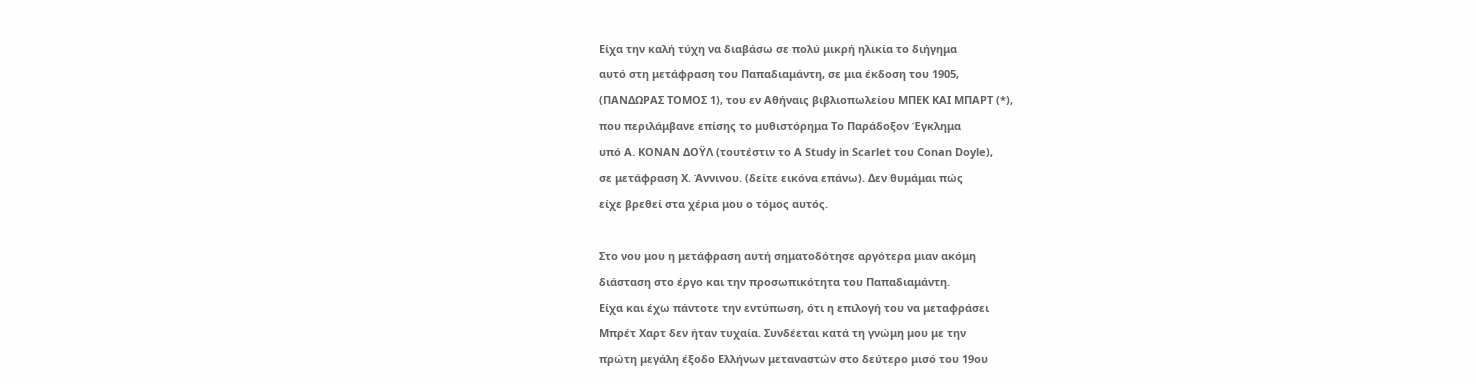Είχα την καλή τύχη να διαβάσω σε πολύ μικρή ηλικία το διήγημα
αυτό στη μετάφραση του Παπαδιαμάντη, σε μια έκδοση του 1905,
(ΠΑΝΔΩΡΑΣ ΤΟΜΟΣ 1), του εν Αθήναις βιβλιοπωλείου ΜΠΕΚ ΚΑΙ ΜΠΑΡΤ (*),
που περιλάμβανε επίσης το μυθιστόρημα Το Παράδοξον Έγκλημα
υπό Α. ΚΟΝΑΝ ΔΟΫΛ (τουτέστιν το A Study in Scarlet του Conan Doyle),
σε μετάφραση Χ. Άννινου. (δείτε εικόνα επάνω). Δεν θυμάμαι πώς
είχε βρεθεί στα χέρια μου ο τόμος αυτός.

Στο νου μου η μετάφραση αυτή σηματοδότησε αργότερα μιαν ακόμη
διάσταση στο έργο και την προσωπικότητα του Παπαδιαμάντη.
Είχα και έχω πάντοτε την εντύπωση, ότι η επιλογή του να μεταφράσει
Μπρέτ Χαρτ δεν ήταν τυχαία. Συνδέεται κατά τη γνώμη μου με την
πρώτη μεγάλη έξοδο Ελλήνων μεταναστών στο δεύτερο μισό του 19ου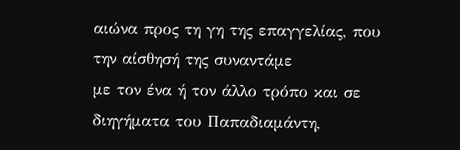αιώνα προς τη γη της επαγγελίας, που την αίσθησή της συναντάμε
με τον ένα ή τον άλλο τρόπο και σε διηγήματα του Παπαδιαμάντη,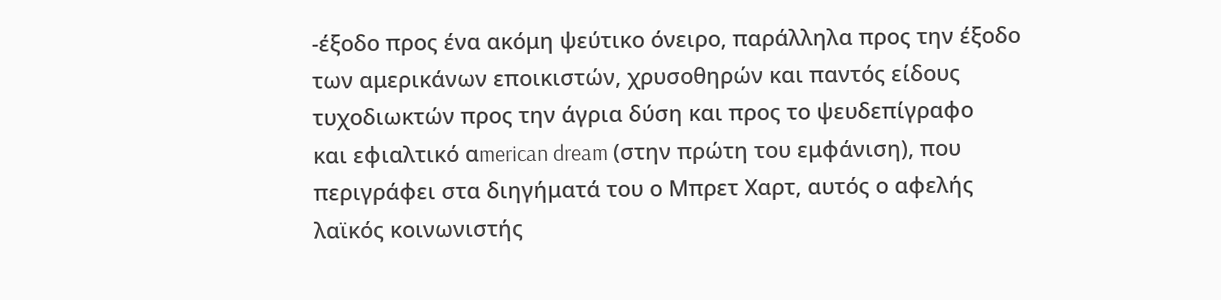-έξοδο προς ένα ακόμη ψεύτικο όνειρο, παράλληλα προς την έξοδο
των αμερικάνων εποικιστών, χρυσοθηρών και παντός είδους
τυχοδιωκτών προς την άγρια δύση και προς το ψευδεπίγραφο
και εφιαλτικό αmerican dream (στην πρώτη του εμφάνιση), που
περιγράφει στα διηγήματά του ο Μπρετ Χαρτ, αυτός ο αφελής
λαϊκός κοινωνιστής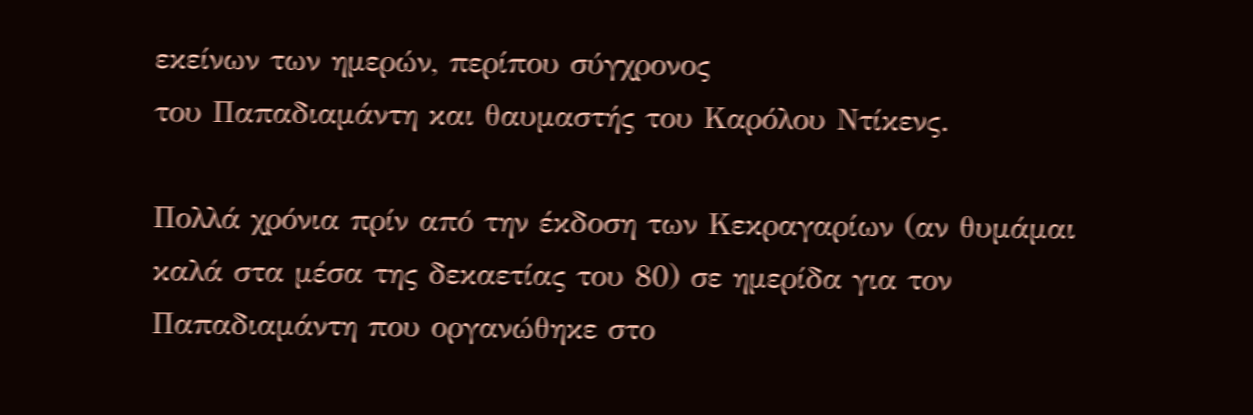εκείνων των ημερών, περίπου σύγχρονος
του Παπαδιαμάντη και θαυμαστής του Καρόλου Ντίκενς.

Πολλά χρόνια πρίν από την έκδοση των Κεκραγαρίων (αν θυμάμαι
καλά στα μέσα της δεκαετίας του 80) σε ημερίδα για τον
Παπαδιαμάντη που οργανώθηκε στο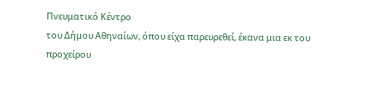Πνευματικό Κέντρο
του Δήμου Αθηναίων, όπου είχα παρευρεθεί, έκανα μια εκ του
προχείρου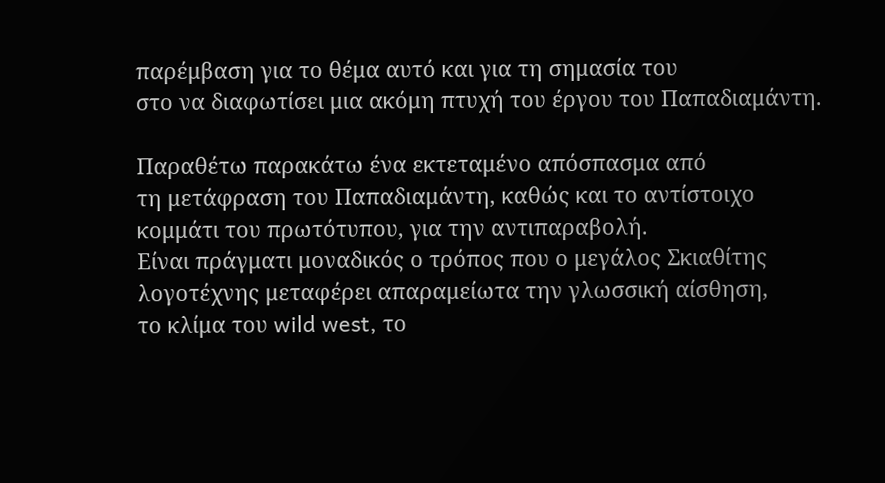παρέμβαση για το θέμα αυτό και για τη σημασία του
στο να διαφωτίσει μια ακόμη πτυχή του έργου του Παπαδιαμάντη.

Παραθέτω παρακάτω ένα εκτεταμένο απόσπασμα από
τη μετάφραση του Παπαδιαμάντη, καθώς και το αντίστοιχο
κομμάτι του πρωτότυπου, για την αντιπαραβολή.
Είναι πράγματι μοναδικός ο τρόπος που ο μεγάλος Σκιαθίτης
λογοτέχνης μεταφέρει απαραμείωτα την γλωσσική αίσθηση,
το κλίμα του wild west, το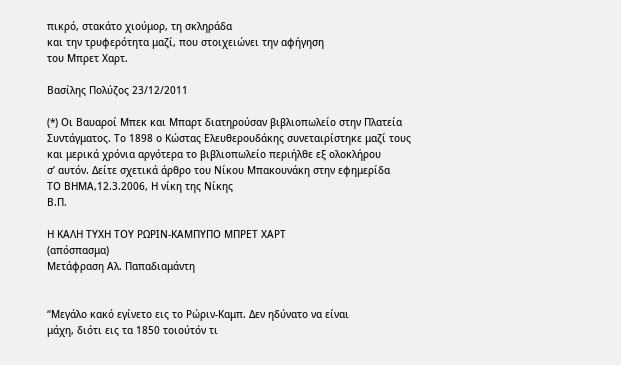πικρό, στακάτο χιούμορ, τη σκληράδα
και την τρυφερότητα μαζί, που στοιχειώνει την αφήγηση
του Μπρετ Χαρτ.

Βασίλης Πολύζος 23/12/2011

(*) Οι Βαυαροί Μπεκ και Μπαρτ διατηρούσαν βιβλιοπωλείο στην Πλατεία
Συντάγματος. Το 1898 ο Κώστας Ελευθερουδάκης συνεταιρίστηκε μαζί τους
και μερικά χρόνια αργότερα το βιβλιοπωλείο περιήλθε εξ ολοκλήρου
σ’ αυτόν. Δείτε σχετικά άρθρο του Νίκου Μπακουνάκη στην εφημερίδα
ΤΟ ΒΗΜΑ,12.3.2006, Η νίκη της Νίκης
Β.Π.

Η ΚΑΛΗ ΤΥΧΗ ΤΟΥ ΡΩΡΙΝ-ΚΑΜΠΥΠΟ ΜΠΡΕΤ ΧΑΡΤ
(απόσπασμα)
Μετάφραση Αλ. Παπαδιαμάντη


“Μεγάλο κακό εγίνετο εις το Ρώριν-Καμπ. Δεν ηδύνατο να είναι
μάχη, διότι εις τα 1850 τοιούτόν τι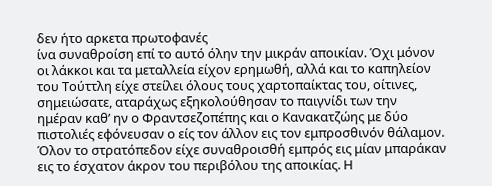δεν ήτο αρκετα πρωτοφανές
ίνα συναθροίση επί το αυτό όλην την μικράν αποικίαν. Όχι μόνον
οι λάκκοι και τα μεταλλεία είχον ερημωθή, αλλά και το καπηλείον
του Τούττλη είχε στείλει όλους τους χαρτοπαίκτας του, οίτινες,
σημειώσατε, αταράχως εξηκολούθησαν το παιγνίδι των την
ημέραν καθ’ ην ο Φραντσεζοπέπης και ο Κανακατζώης με δύο
πιστολιές εφόνευσαν ο είς τον άλλον εις τον εμπροσθινόν θάλαμον.
Όλον το στρατόπεδον είχε συναθροισθή εμπρός εις μίαν μπαράκαν
εις το έσχατον άκρον του περιβόλου της αποικίας. Η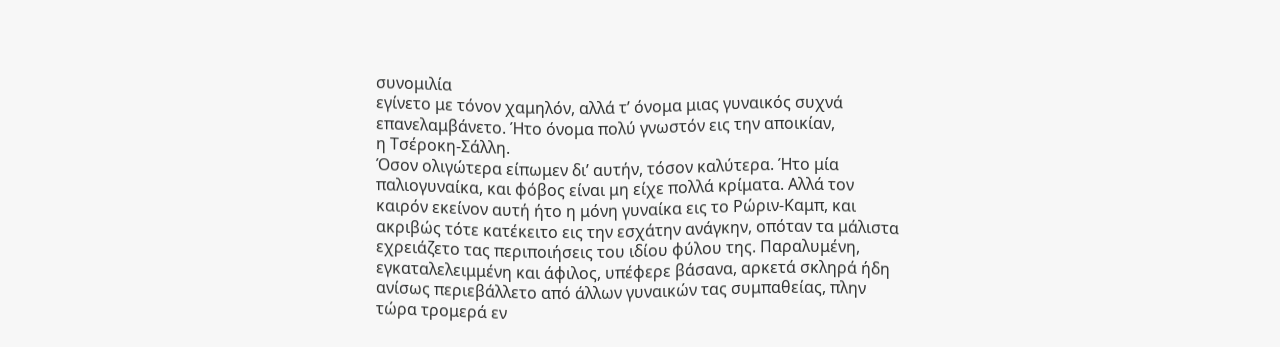συνομιλία
εγίνετο με τόνον χαμηλόν, αλλά τ’ όνομα μιας γυναικός συχνά
επανελαμβάνετο. Ήτο όνομα πολύ γνωστόν εις την αποικίαν,
η Τσέροκη-Σάλλη.
Όσον ολιγώτερα είπωμεν δι’ αυτήν, τόσον καλύτερα. Ήτο μία
παλιογυναίκα, και φόβος είναι μη είχε πολλά κρίματα. Αλλά τον
καιρόν εκείνον αυτή ήτο η μόνη γυναίκα εις το Ρώριν-Καμπ, και
ακριβώς τότε κατέκειτο εις την εσχάτην ανάγκην, οπόταν τα μάλιστα
εχρειάζετο τας περιποιήσεις του ιδίου φύλου της. Παραλυμένη,
εγκαταλελειμμένη και άφιλος, υπέφερε βάσανα, αρκετά σκληρά ήδη
ανίσως περιεβάλλετο από άλλων γυναικών τας συμπαθείας, πλην
τώρα τρομερά εν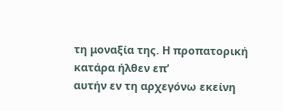τη μοναξία της. Η προπατορική κατάρα ήλθεν επ’
αυτήν εν τη αρχεγόνω εκείνη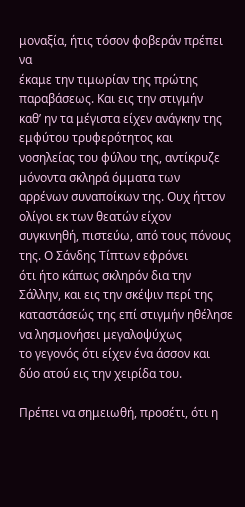μοναξία, ήτις τόσον φοβεράν πρέπει να
έκαμε την τιμωρίαν της πρώτης παραβάσεως. Και εις την στιγμήν
καθ’ ην τα μέγιστα είχεν ανάγκην της εμφύτου τρυφερότητος και
νοσηλείας του φύλου της, αντίκρυζε μόνοντα σκληρά όμματα των
αρρένων συναποίκων της. Ουχ ήττον ολίγοι εκ των θεατών είχον
συγκινηθή, πιστεύω, από τους πόνους της. Ο Σάνδης Τίπτων εφρόνει
ότι ήτο κάπως σκληρόν δια την Σάλλην, και εις την σκέψιν περί της
καταστάσεώς της επί στιγμήν ηθέλησε να λησμονήσει μεγαλοψύχως
το γεγονός ότι είχεν ένα άσσον και δύο ατού εις την χειρίδα του.

Πρέπει να σημειωθή, προσέτι, ότι η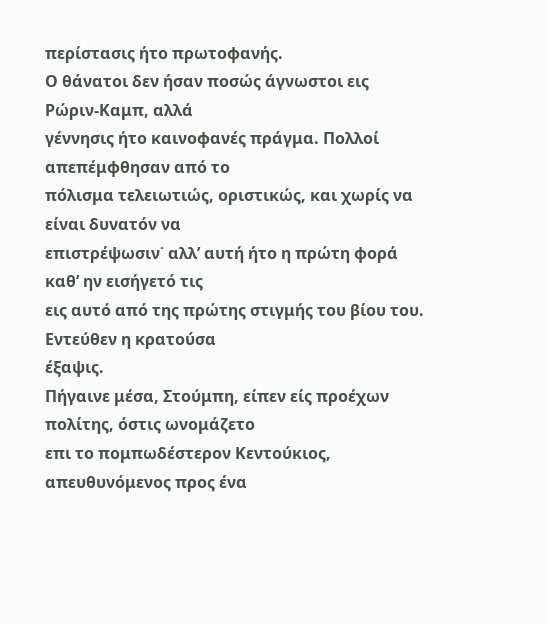περίστασις ήτο πρωτοφανής.
Ο θάνατοι δεν ήσαν ποσώς άγνωστοι εις Ρώριν-Καμπ, αλλά
γέννησις ήτο καινοφανές πράγμα. Πολλοί απεπέμφθησαν από το
πόλισμα τελειωτιώς, οριστικώς, και χωρίς να είναι δυνατόν να
επιστρέψωσιν˙ αλλ’ αυτή ήτο η πρώτη φορά καθ’ ην εισήγετό τις
εις αυτό από της πρώτης στιγμής του βίου του. Εντεύθεν η κρατούσα
έξαψις.
Πήγαινε μέσα, Στούμπη, είπεν είς προέχων πολίτης, όστις ωνομάζετο
επι το πομπωδέστερον Κεντούκιος, απευθυνόμενος προς ένα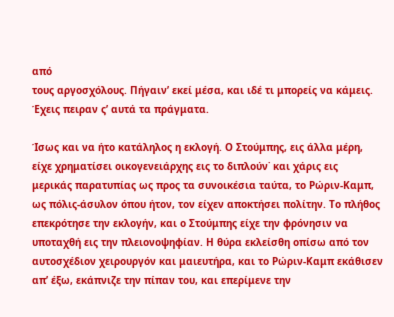από
τους αργοσχόλους. Πήγαιν’ εκεί μέσα, και ιδέ τι μπορείς να κάμεις.
Έχεις πειραν ς’ αυτά τα πράγματα.

Ίσως και να ήτο κατάληλος η εκλογή. Ο Στούμπης, εις άλλα μέρη,
είχε χρηματίσει οικογενειάρχης εις το διπλούν˙ και χάρις εις
μερικάς παρατυπίας ως προς τα συνοικέσια ταύτα, το Ρώριν-Καμπ,
ως πόλις-άσυλον όπου ήτον, τον είχεν αποκτήσει πολίτην. Το πλήθος
επεκρότησε την εκλογήν, και ο Στούμπης είχε την φρόνησιν να
υποταχθή εις την πλειονοψηφίαν. Η θύρα εκλείσθη οπίσω από τον
αυτοσχέδιον χειρουργόν και μαιευτήρα, και το Ρώριν-Καμπ εκάθισεν
απ’ έξω, εκάπνιζε την πίπαν του, και επερίμενε την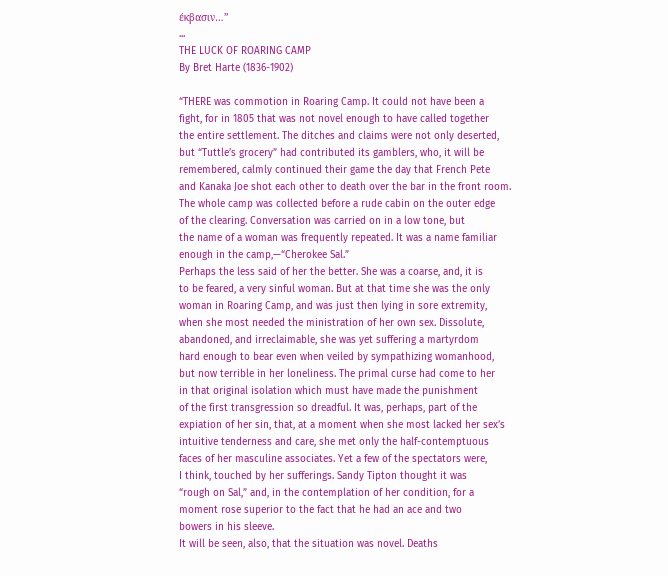έκβασιν…”
...
THE LUCK OF ROARING CAMP
By Bret Harte (1836-1902)

“THERE was commotion in Roaring Camp. It could not have been a
fight, for in 1805 that was not novel enough to have called together
the entire settlement. The ditches and claims were not only deserted,
but “Tuttle’s grocery” had contributed its gamblers, who, it will be
remembered, calmly continued their game the day that French Pete
and Kanaka Joe shot each other to death over the bar in the front room.
The whole camp was collected before a rude cabin on the outer edge
of the clearing. Conversation was carried on in a low tone, but
the name of a woman was frequently repeated. It was a name familiar
enough in the camp,—“Cherokee Sal.”
Perhaps the less said of her the better. She was a coarse, and, it is
to be feared, a very sinful woman. But at that time she was the only
woman in Roaring Camp, and was just then lying in sore extremity,
when she most needed the ministration of her own sex. Dissolute,
abandoned, and irreclaimable, she was yet suffering a martyrdom
hard enough to bear even when veiled by sympathizing womanhood,
but now terrible in her loneliness. The primal curse had come to her
in that original isolation which must have made the punishment
of the first transgression so dreadful. It was, perhaps, part of the
expiation of her sin, that, at a moment when she most lacked her sex’s
intuitive tenderness and care, she met only the half-contemptuous
faces of her masculine associates. Yet a few of the spectators were,
I think, touched by her sufferings. Sandy Tipton thought it was
“rough on Sal,” and, in the contemplation of her condition, for a
moment rose superior to the fact that he had an ace and two
bowers in his sleeve.
It will be seen, also, that the situation was novel. Deaths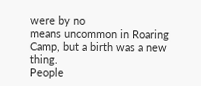were by no
means uncommon in Roaring Camp, but a birth was a new thing.
People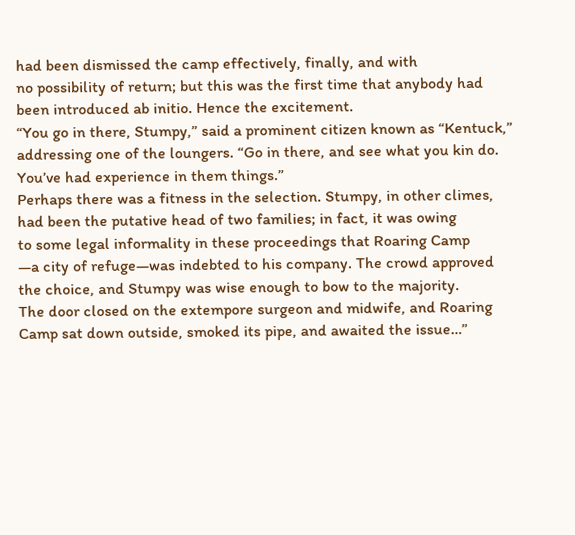had been dismissed the camp effectively, finally, and with
no possibility of return; but this was the first time that anybody had
been introduced ab initio. Hence the excitement.
“You go in there, Stumpy,” said a prominent citizen known as “Kentuck,”
addressing one of the loungers. “Go in there, and see what you kin do.
You’ve had experience in them things.”
Perhaps there was a fitness in the selection. Stumpy, in other climes,
had been the putative head of two families; in fact, it was owing
to some legal informality in these proceedings that Roaring Camp
—a city of refuge—was indebted to his company. The crowd approved
the choice, and Stumpy was wise enough to bow to the majority.
The door closed on the extempore surgeon and midwife, and Roaring
Camp sat down outside, smoked its pipe, and awaited the issue…”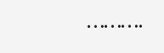……….